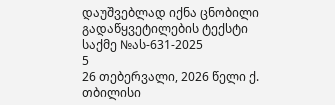დაუშვებლად იქნა ცნობილი
გადაწყვეტილების ტექსტი
საქმე №ას-631-2025
5
26 თებერვალი, 2026 წელი ქ. თბილისი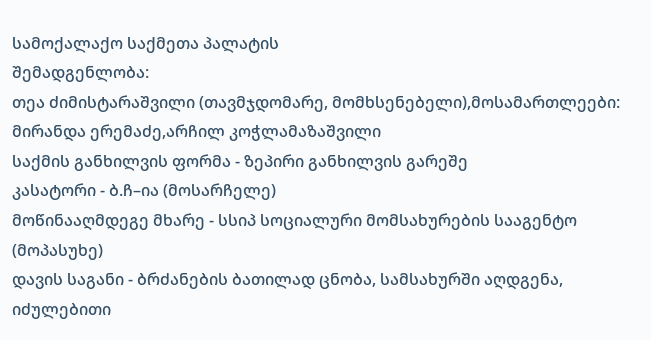სამოქალაქო საქმეთა პალატის
შემადგენლობა:
თეა ძიმისტარაშვილი (თავმჯდომარე, მომხსენებელი),მოსამართლეები: მირანდა ერემაძე,არჩილ კოჭლამაზაშვილი
საქმის განხილვის ფორმა - ზეპირი განხილვის გარეშე
კასატორი - ბ.ჩ–ია (მოსარჩელე)
მოწინააღმდეგე მხარე - სსიპ სოციალური მომსახურების სააგენტო (მოპასუხე)
დავის საგანი - ბრძანების ბათილად ცნობა, სამსახურში აღდგენა, იძულებითი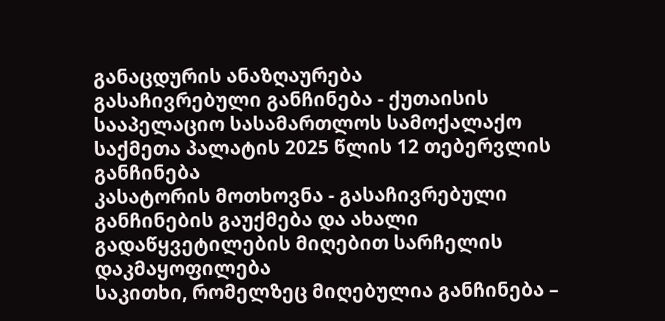განაცდურის ანაზღაურება
გასაჩივრებული განჩინება - ქუთაისის სააპელაციო სასამართლოს სამოქალაქო საქმეთა პალატის 2025 წლის 12 თებერვლის განჩინება
კასატორის მოთხოვნა - გასაჩივრებული განჩინების გაუქმება და ახალი გადაწყვეტილების მიღებით სარჩელის დაკმაყოფილება
საკითხი, რომელზეც მიღებულია განჩინება –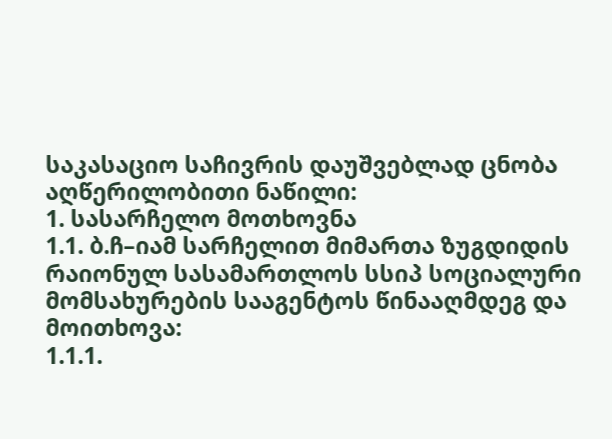საკასაციო საჩივრის დაუშვებლად ცნობა
აღწერილობითი ნაწილი:
1. სასარჩელო მოთხოვნა
1.1. ბ.ჩ–იამ სარჩელით მიმართა ზუგდიდის რაიონულ სასამართლოს სსიპ სოციალური მომსახურების სააგენტოს წინააღმდეგ და მოითხოვა:
1.1.1.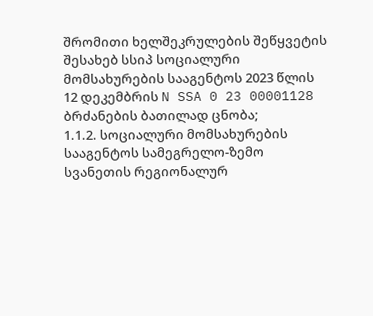შრომითი ხელშეკრულების შეწყვეტის შესახებ სსიპ სოციალური მომსახურების სააგენტოს 2023 წლის 12 დეკემბრის N SSA 0 23 00001128 ბრძანების ბათილად ცნობა;
1.1.2. სოციალური მომსახურების სააგენტოს სამეგრელო-ზემო სვანეთის რეგიონალურ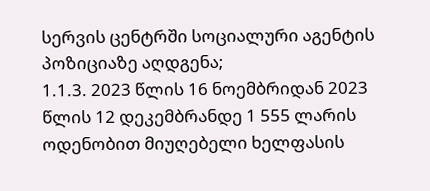სერვის ცენტრში სოციალური აგენტის პოზიციაზე აღდგენა;
1.1.3. 2023 წლის 16 ნოემბრიდან 2023 წლის 12 დეკემბრანდე 1 555 ლარის ოდენობით მიუღებელი ხელფასის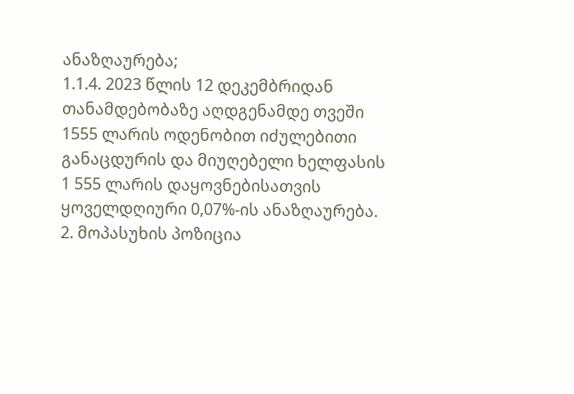ანაზღაურება;
1.1.4. 2023 წლის 12 დეკემბრიდან თანამდებობაზე აღდგენამდე თვეში 1555 ლარის ოდენობით იძულებითი განაცდურის და მიუღებელი ხელფასის 1 555 ლარის დაყოვნებისათვის ყოველდღიური 0,07%-ის ანაზღაურება.
2. მოპასუხის პოზიცია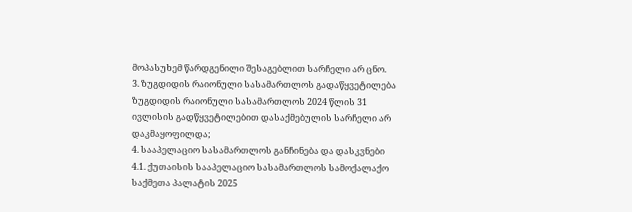მოპასუხემ წარდგენილი შესაგებლით სარჩელი არ ცნო.
3. ზუგდიდის რაიონული სასამართლოს გადაწყვეტილება
ზუგდიდის რაიონული სასამართლოს 2024 წლის 31 ივლისის გადწყვეტილებით დასაქმებულის სარჩელი არ დაკმაყოფილდა;
4. სააპელაციო სასამართლოს განჩინება და დასკვნები
4.1. ქუთაისის სააპელაციო სასამართლოს სამოქალაქო საქმეთა პალატის 2025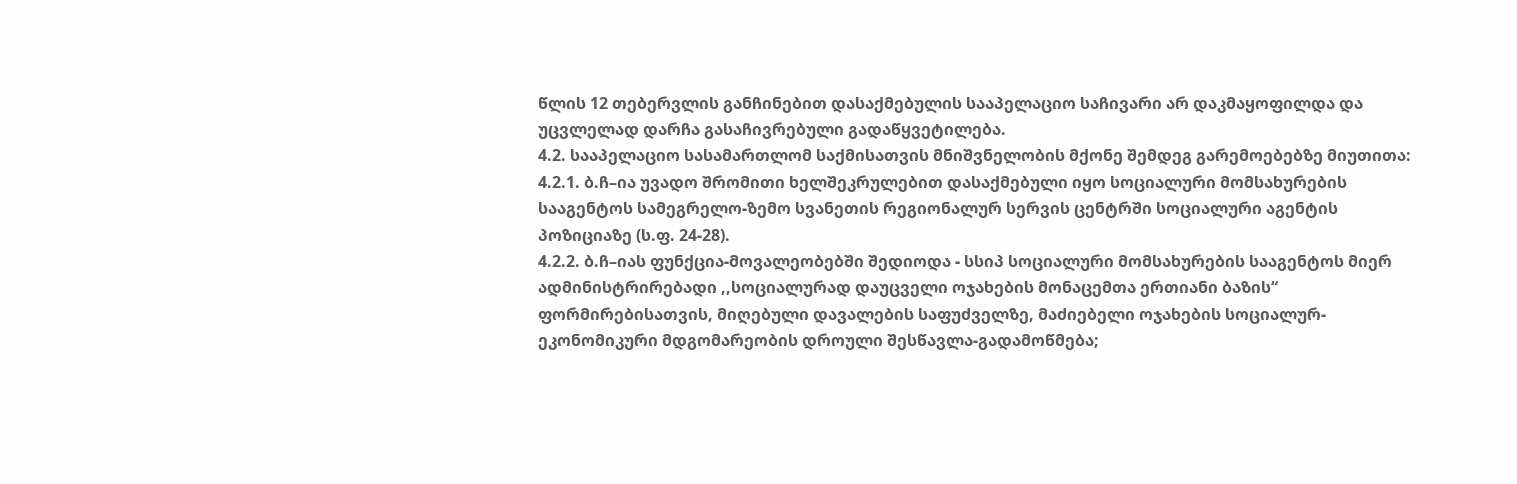წლის 12 თებერვლის განჩინებით დასაქმებულის სააპელაციო საჩივარი არ დაკმაყოფილდა და უცვლელად დარჩა გასაჩივრებული გადაწყვეტილება.
4.2. სააპელაციო სასამართლომ საქმისათვის მნიშვნელობის მქონე შემდეგ გარემოებებზე მიუთითა:
4.2.1. ბ.ჩ–ია უვადო შრომითი ხელშეკრულებით დასაქმებული იყო სოციალური მომსახურების სააგენტოს სამეგრელო-ზემო სვანეთის რეგიონალურ სერვის ცენტრში სოციალური აგენტის პოზიციაზე (ს.ფ. 24-28).
4.2.2. ბ.ჩ–იას ფუნქცია-მოვალეობებში შედიოდა - სსიპ სოციალური მომსახურების სააგენტოს მიერ ადმინისტრირებადი ,,სოციალურად დაუცველი ოჯახების მონაცემთა ერთიანი ბაზის“ ფორმირებისათვის, მიღებული დავალების საფუძველზე, მაძიებელი ოჯახების სოციალურ-ეკონომიკური მდგომარეობის დროული შესწავლა-გადამოწმება;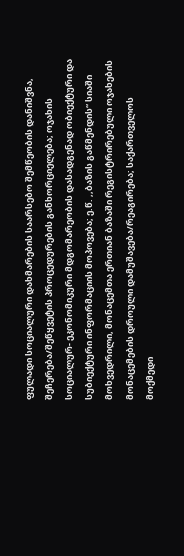ფულადი სოციალური დახმარების საარსებო შემწეობის დანიშვნა, შეჩერება/შეწყვეტის პროცედურების განხორციელება; ოჯახის სოციალურ- ეკონომიკური მდგომარეობის დასადგენად ობიექტური და სუბიექტური ინფორმაციის მოპოვება; ე.წ. ,,ბაზის გაწმენდის“ სიაში მოხვედრილი, მონაცემთა ერთიან ბაზაში რეგისტრირებული ოჯახების მონაცემების დროული დამუშავება/რეაგირება; საქართველოს მოქმედი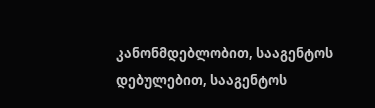კანონმდებლობით, სააგენტოს დებულებით, სააგენტოს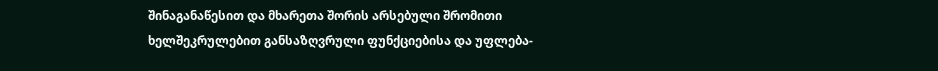შინაგანაწესით და მხარეთა შორის არსებული შრომითი ხელშეკრულებით განსაზღვრული ფუნქციებისა და უფლება-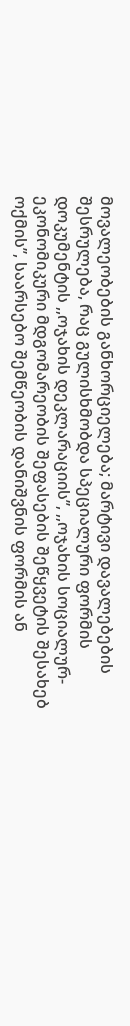მოვალეობების განხორციელება; მარტივი დავალებების შესრულება, რაც გულისხმობდა სპეციალური ფორმის დოკუმენტის ,,ოჯახის დეკლარაციის’’, ,,ოჯახის სოციალურ-ეკონომიკური მდგომარეობის შეფასების შეწყვეტის შესახებ ოქმის’’, საარსებო შემწეობის დანიშვნის ფორმის ან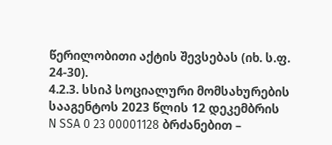წერილობითი აქტის შევსებას (იხ. ს.ფ. 24-30).
4.2.3. სსიპ სოციალური მომსახურების სააგენტოს 2023 წლის 12 დეკემბრის N SSA 0 23 00001128 ბრძანებით –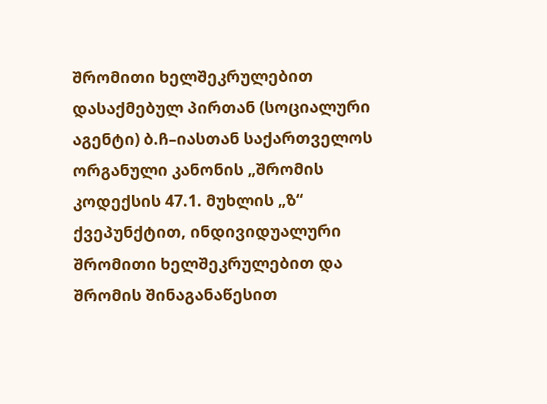შრომითი ხელშეკრულებით დასაქმებულ პირთან (სოციალური აგენტი) ბ.ჩ–იასთან საქართველოს ორგანული კანონის „შრომის კოდექსის 47.1. მუხლის „ზ“ ქვეპუნქტით, ინდივიდუალური შრომითი ხელშეკრულებით და შრომის შინაგანაწესით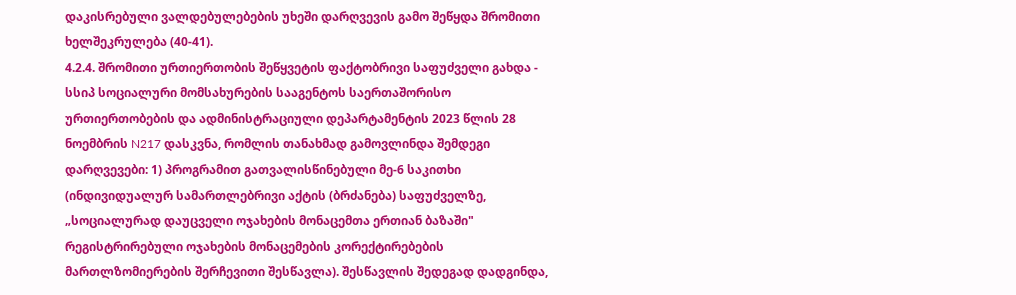დაკისრებული ვალდებულებების უხეში დარღვევის გამო შეწყდა შრომითი ხელშეკრულება (40-41).
4.2.4. შრომითი ურთიერთობის შეწყვეტის ფაქტობრივი საფუძველი გახდა - სსიპ სოციალური მომსახურების სააგენტოს საერთაშორისო ურთიერთობების და ადმინისტრაციული დეპარტამენტის 2023 წლის 28 ნოემბრის N217 დასკვნა, რომლის თანახმად გამოვლინდა შემდეგი დარღვევები: 1) პროგრამით გათვალისწინებული მე-6 საკითხი (ინდივიდუალურ სამართლებრივი აქტის (ბრძანება) საფუძველზე, „სოციალურად დაუცველი ოჯახების მონაცემთა ერთიან ბაზაში" რეგისტრირებული ოჯახების მონაცემების კორექტირებების მართლზომიერების შერჩევითი შესწავლა). შესწავლის შედეგად დადგინდა,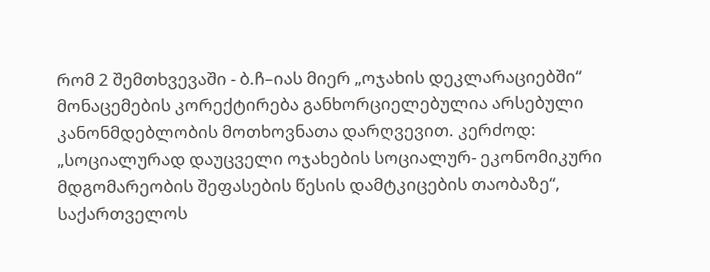რომ 2 შემთხვევაში - ბ.ჩ–იას მიერ „ოჯახის დეკლარაციებში“ მონაცემების კორექტირება განხორციელებულია არსებული კანონმდებლობის მოთხოვნათა დარღვევით. კერძოდ: „სოციალურად დაუცველი ოჯახების სოციალურ- ეკონომიკური მდგომარეობის შეფასების წესის დამტკიცების თაობაზე“, საქართველოს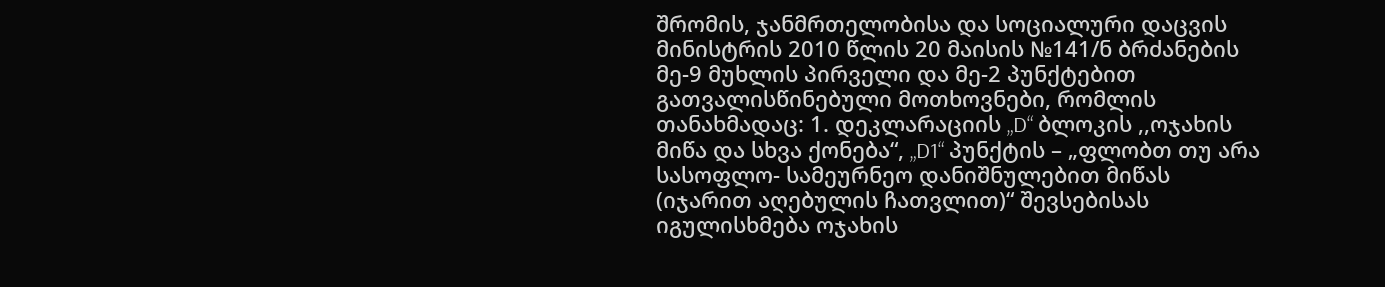შრომის, ჯანმრთელობისა და სოციალური დაცვის მინისტრის 2010 წლის 20 მაისის №141/ნ ბრძანების მე-9 მუხლის პირველი და მე-2 პუნქტებით გათვალისწინებული მოთხოვნები, რომლის თანახმადაც: 1. დეკლარაციის „D“ ბლოკის ,,ოჯახის მიწა და სხვა ქონება“, „D1“ პუნქტის – „ფლობთ თუ არა სასოფლო- სამეურნეო დანიშნულებით მიწას (იჯარით აღებულის ჩათვლით)“ შევსებისას იგულისხმება ოჯახის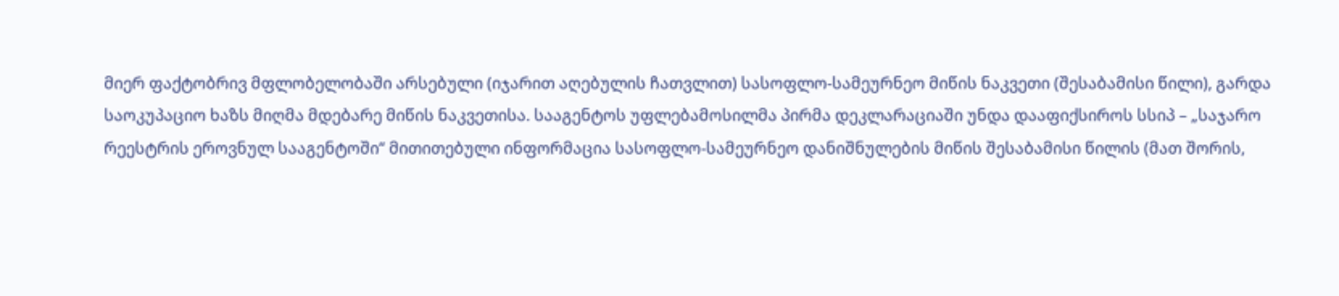მიერ ფაქტობრივ მფლობელობაში არსებული (იჯარით აღებულის ჩათვლით) სასოფლო-სამეურნეო მიწის ნაკვეთი (შესაბამისი წილი), გარდა საოკუპაციო ხაზს მიღმა მდებარე მიწის ნაკვეთისა. სააგენტოს უფლებამოსილმა პირმა დეკლარაციაში უნდა დააფიქსიროს სსიპ – „საჯარო რეესტრის ეროვნულ სააგენტოში“ მითითებული ინფორმაცია სასოფლო-სამეურნეო დანიშნულების მიწის შესაბამისი წილის (მათ შორის,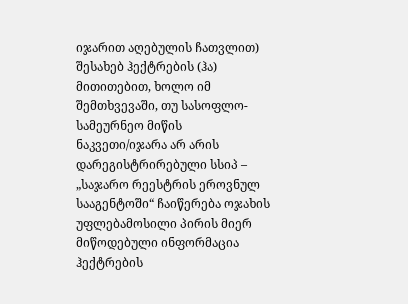იჯარით აღებულის ჩათვლით) შესახებ ჰექტრების (ჰა) მითითებით, ხოლო იმ შემთხვევაში, თუ სასოფლო-სამეურნეო მიწის ნაკვეთი/იჯარა არ არის დარეგისტრირებული სსიპ – „საჯარო რეესტრის ეროვნულ სააგენტოში“ ჩაიწერება ოჯახის უფლებამოსილი პირის მიერ მიწოდებული ინფორმაცია ჰექტრების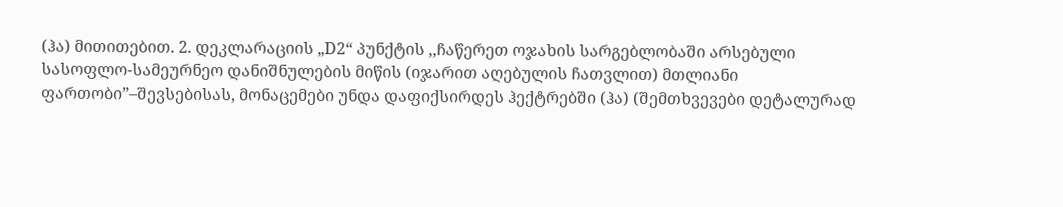(ჰა) მითითებით. 2. დეკლარაციის „D2“ პუნქტის ,,ჩაწერეთ ოჯახის სარგებლობაში არსებული სასოფლო-სამეურნეო დანიშნულების მიწის (იჯარით აღებულის ჩათვლით) მთლიანი ფართობი”–შევსებისას, მონაცემები უნდა დაფიქსირდეს ჰექტრებში (ჰა) (შემთხვევები დეტალურად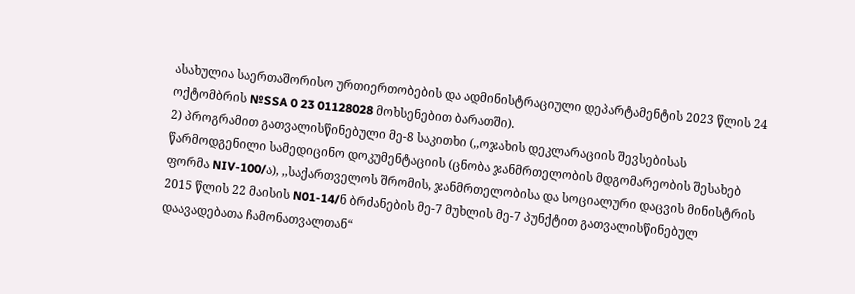ასახულია საერთაშორისო ურთიერთობების და ადმინისტრაციული დეპარტამენტის 2023 წლის 24 ოქტომბრის №SSA 0 23 01128028 მოხსენებით ბარათში).
2) პროგრამით გათვალისწინებული მე-8 საკითხი (,,ოჯახის დეკლარაციის შევსებისას წარმოდგენილი სამედიცინო დოკუმენტაციის (ცნობა ჯანმრთელობის მდგომარეობის შესახებ ფორმა NIV-100/ა), ,,საქართველოს შრომის, ჯანმრთელობისა და სოციალური დაცვის მინისტრის 2015 წლის 22 მაისის N01-14/ნ ბრძანების მე-7 მუხლის მე-7 პუნქტით გათვალისწინებულ დაავადებათა ჩამონათვალთან“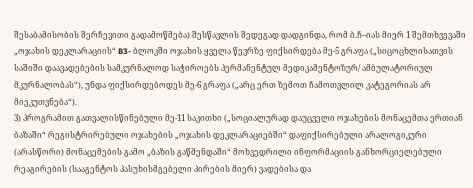შესაბამისობის შერჩევითი გადამოწმება) შესწავლის შედეგად დადგინდა, რომ ბ.ჩ–იას მიერ 1 შემთხვევაში „ოჯახის დეკლარაციის“ B3- ბლოკში ოჯახის ყველა წევრზე ფიქსირდება მე-5 გრაფა („სიცოცხლისათვის საშიში დაავადებების სამკურნალოდ საჭიროებს პერმანენტულ მედიკამენტოზურ/ ამბულატორიულ მკურნალობას“), უნდა ფიქსირდებოდეს მე-6 გრაფა („არც ერთ ზემოთ ჩამოთვლილ კატეგორიას არ მიეკუთვნება“).
3) პროგრამით გათვალისწინებული მე-11 საკითხი („სოციალურად დაუცველი ოჯახების მონაცემთა ერთიან ბაზაში“ რეგისტრირებული ოჯახების „ოჯახის დეკლარაციებში“ დაფიქსირებული არალოგიკური (არასწორი) მონაცემების გამო „ბაზის გაწმენდაში“ მოხვედრილი ინფორმაციის განხორციელებული რეაგირების (სააგენტოს პასუხისმგებელი პირების მიერ) ვადებისა და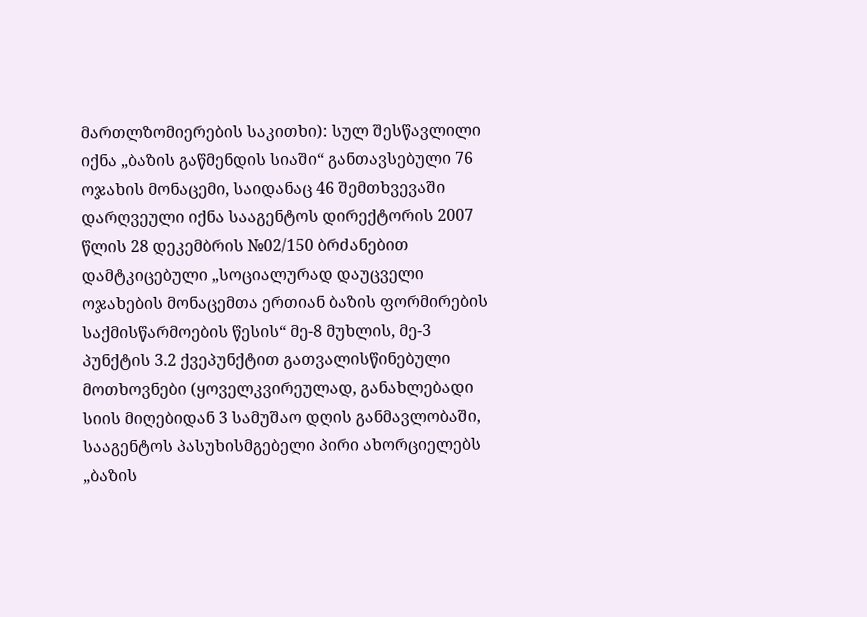მართლზომიერების საკითხი): სულ შესწავლილი იქნა „ბაზის გაწმენდის სიაში“ განთავსებული 76 ოჯახის მონაცემი, საიდანაც 46 შემთხვევაში დარღვეული იქნა სააგენტოს დირექტორის 2007 წლის 28 დეკემბრის №02/150 ბრძანებით დამტკიცებული „სოციალურად დაუცველი ოჯახების მონაცემთა ერთიან ბაზის ფორმირების საქმისწარმოების წესის“ მე-8 მუხლის, მე-3 პუნქტის 3.2 ქვეპუნქტით გათვალისწინებული მოთხოვნები (ყოველკვირეულად, განახლებადი სიის მიღებიდან 3 სამუშაო დღის განმავლობაში, სააგენტოს პასუხისმგებელი პირი ახორციელებს „ბაზის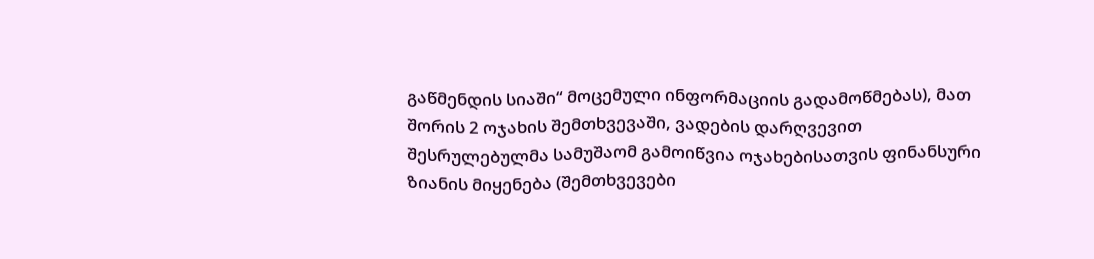გაწმენდის სიაში“ მოცემული ინფორმაციის გადამოწმებას), მათ შორის 2 ოჯახის შემთხვევაში, ვადების დარღვევით შესრულებულმა სამუშაომ გამოიწვია ოჯახებისათვის ფინანსური ზიანის მიყენება (შემთხვევები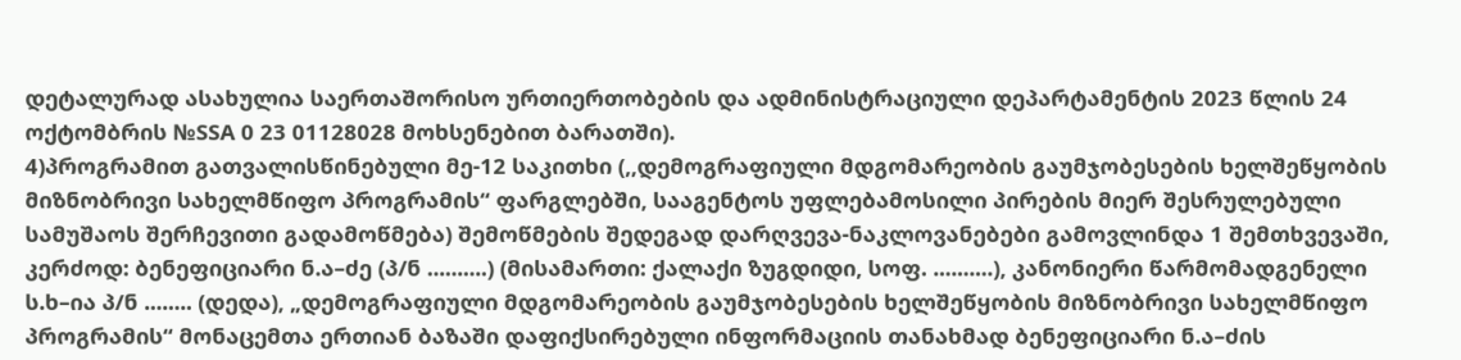დეტალურად ასახულია საერთაშორისო ურთიერთობების და ადმინისტრაციული დეპარტამენტის 2023 წლის 24 ოქტომბრის №SSA 0 23 01128028 მოხსენებით ბარათში).
4)პროგრამით გათვალისწინებული მე-12 საკითხი (,,დემოგრაფიული მდგომარეობის გაუმჯობესების ხელშეწყობის მიზნობრივი სახელმწიფო პროგრამის“ ფარგლებში, სააგენტოს უფლებამოსილი პირების მიერ შესრულებული სამუშაოს შერჩევითი გადამოწმება) შემოწმების შედეგად დარღვევა-ნაკლოვანებები გამოვლინდა 1 შემთხვევაში, კერძოდ: ბენეფიციარი ნ.ა–ძე (პ/ნ ..........) (მისამართი: ქალაქი ზუგდიდი, სოფ. ..........), კანონიერი წარმომადგენელი ს.ხ–ია პ/ნ ........ (დედა), „დემოგრაფიული მდგომარეობის გაუმჯობესების ხელშეწყობის მიზნობრივი სახელმწიფო პროგრამის“ მონაცემთა ერთიან ბაზაში დაფიქსირებული ინფორმაციის თანახმად ბენეფიციარი ნ.ა–ძის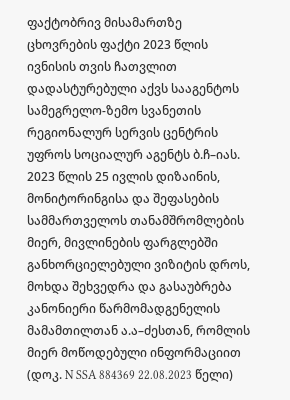ფაქტობრივ მისამართზე ცხოვრების ფაქტი 2023 წლის ივნისის თვის ჩათვლით დადასტურებული აქვს სააგენტოს სამეგრელო-ზემო სვანეთის რეგიონალურ სერვის ცენტრის უფროს სოციალურ აგენტს ბ.ჩ–იას. 2023 წლის 25 ივლის დიზაინის, მონიტორინგისა და შეფასების სამმართველოს თანამშრომლების მიერ, მივლინების ფარგლებში განხორციელებული ვიზიტის დროს, მოხდა შეხვედრა და გასაუბრება კანონიერი წარმომადგენელის მამამთილთან ა.ა–ძესთან, რომლის მიერ მოწოდებული ინფორმაციით (დოკ. N SSA 884369 22.08.2023 წელი)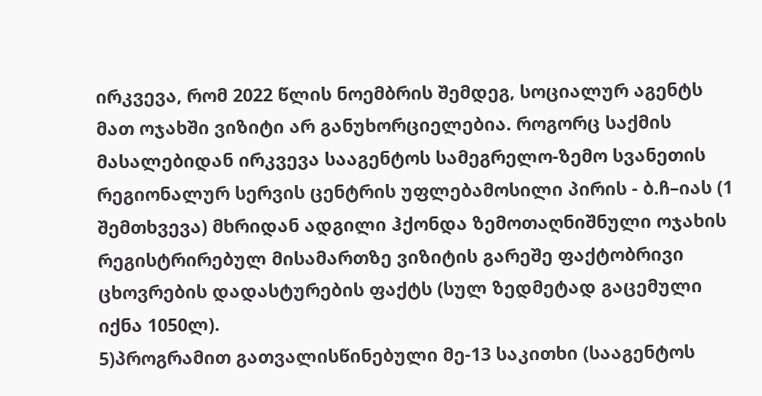ირკვევა, რომ 2022 წლის ნოემბრის შემდეგ, სოციალურ აგენტს მათ ოჯახში ვიზიტი არ განუხორციელებია. როგორც საქმის მასალებიდან ირკვევა სააგენტოს სამეგრელო-ზემო სვანეთის რეგიონალურ სერვის ცენტრის უფლებამოსილი პირის - ბ.ჩ–იას (1 შემთხვევა) მხრიდან ადგილი ჰქონდა ზემოთაღნიშნული ოჯახის რეგისტრირებულ მისამართზე ვიზიტის გარეშე ფაქტობრივი ცხოვრების დადასტურების ფაქტს (სულ ზედმეტად გაცემული იქნა 1050ლ).
5)პროგრამით გათვალისწინებული მე-13 საკითხი (სააგენტოს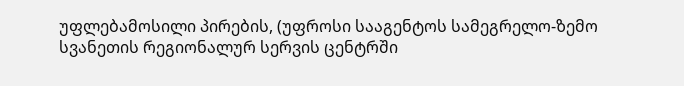უფლებამოსილი პირების, (უფროსი სააგენტოს სამეგრელო-ზემო სვანეთის რეგიონალურ სერვის ცენტრში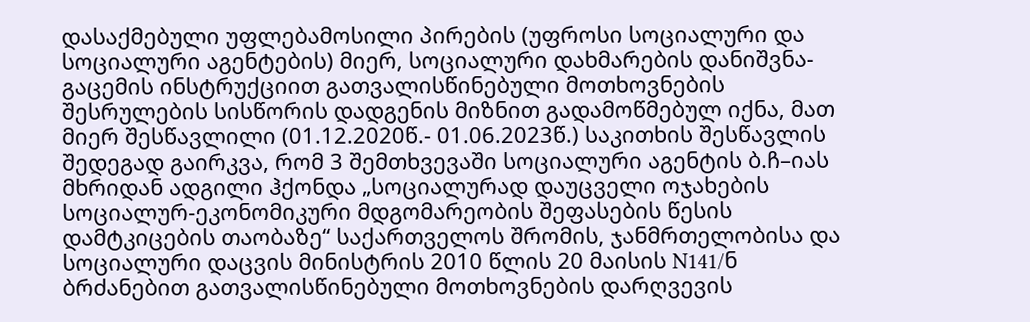დასაქმებული უფლებამოსილი პირების (უფროსი სოციალური და სოციალური აგენტების) მიერ, სოციალური დახმარების დანიშვნა- გაცემის ინსტრუქციით გათვალისწინებული მოთხოვნების შესრულების სისწორის დადგენის მიზნით გადამოწმებულ იქნა, მათ მიერ შესწავლილი (01.12.2020წ.- 01.06.2023წ.) საკითხის შესწავლის შედეგად გაირკვა, რომ 3 შემთხვევაში სოციალური აგენტის ბ.ჩ–იას მხრიდან ადგილი ჰქონდა „სოციალურად დაუცველი ოჯახების სოციალურ-ეკონომიკური მდგომარეობის შეფასების წესის დამტკიცების თაობაზე“ საქართველოს შრომის, ჯანმრთელობისა და სოციალური დაცვის მინისტრის 2010 წლის 20 მაისის N141/ნ ბრძანებით გათვალისწინებული მოთხოვნების დარღვევის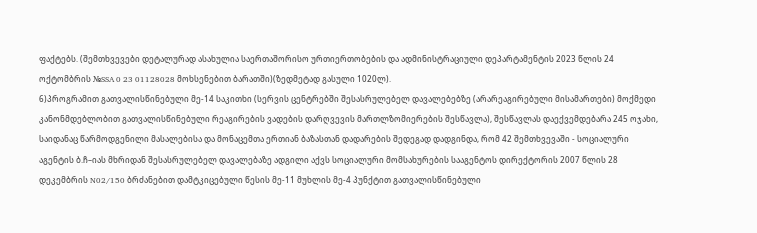ფაქტებს. (შემთხვევები დეტალურად ასახულია საერთაშორისო ურთიერთობების და ადმინისტრაციული დეპარტამენტის 2023 წლის 24 ოქტომბრის №SSA 0 23 01128028 მოხსენებით ბარათში)(ზედმეტად გასული 1020ლ).
6)პროგრამით გათვალისწინებული მე-14 საკითხი (სერვის ცენტრებში შესასრულებელ დავალებებზე (არარეაგირებული მისამართები) მოქმედი კანონმდებლობით გათვალისწინებული რეაგირების ვადების დარღვევის მართლზომიერების შესწავლა), შესწავლას დაექვემდებარა 245 ოჯახი, საიდანაც წარმოდგენილი მასალებისა და მონაცემთა ერთიან ბაზასთან დადარების შედეგად დადგინდა, რომ 42 შემთხვევაში - სოციალური აგენტის ბ.ჩ–იას მხრიდან შესასრულებელ დავალებაზე ადგილი აქვს სოციალური მომსახურების სააგენტოს დირექტორის 2007 წლის 28 დეკემბრის N02/150 ბრძანებით დამტკიცებული წესის მე-11 მუხლის მე-4 პუნქტით გათვალისწინებული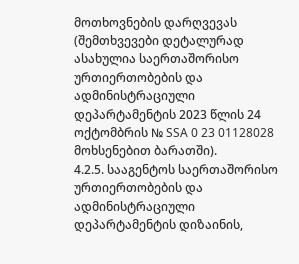მოთხოვნების დარღვევას (შემთხვევები დეტალურად ასახულია საერთაშორისო ურთიერთობების და ადმინისტრაციული დეპარტამენტის 2023 წლის 24 ოქტომბრის № SSA 0 23 01128028 მოხსენებით ბარათში).
4.2.5. სააგენტოს საერთაშორისო ურთიერთობების და ადმინისტრაციული დეპარტამენტის დიზაინის,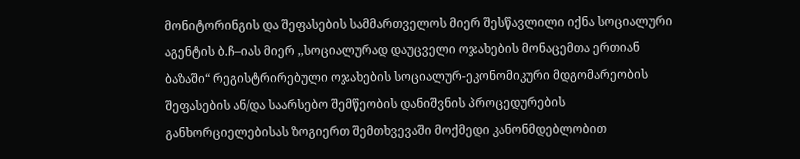მონიტორინგის და შეფასების სამმართველოს მიერ შესწავლილი იქნა სოციალური აგენტის ბ.ჩ–იას მიერ ,,სოციალურად დაუცველი ოჯახების მონაცემთა ერთიან ბაზაში“ რეგისტრირებული ოჯახების სოციალურ-ეკონომიკური მდგომარეობის შეფასების ან/და საარსებო შემწეობის დანიშვნის პროცედურების განხორციელებისას ზოგიერთ შემთხვევაში მოქმედი კანონმდებლობით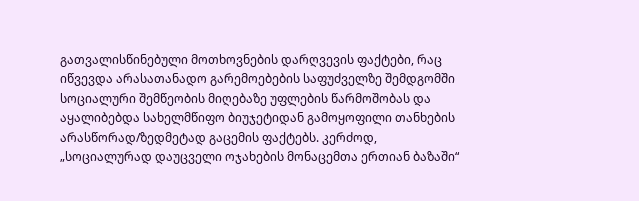გათვალისწინებული მოთხოვნების დარღვევის ფაქტები, რაც იწვევდა არასათანადო გარემოებების საფუძველზე შემდგომში სოციალური შემწეობის მიღებაზე უფლების წარმოშობას და აყალიბებდა სახელმწიფო ბიუჯეტიდან გამოყოფილი თანხების არასწორად/ზედმეტად გაცემის ფაქტებს. კერძოდ, „სოციალურად დაუცველი ოჯახების მონაცემთა ერთიან ბაზაში“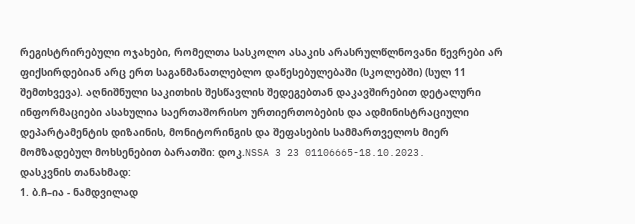რეგისტრირებული ოჯახები, რომელთა სასკოლო ასაკის არასრულწლნოვანი წევრები არ ფიქსირდებიან არც ერთ საგანმანათლებლო დაწესებულებაში (სკოლებში) (სულ 11 შემთხვევა). აღნიშნული საკითხის შესწავლის შედეგებთან დაკავშირებით დეტალური ინფორმაციები ასახულია საერთაშორისო ურთიერთობების და ადმინისტრაციული დეპარტამენტის დიზაინის, მონიტორინგის და შეფასების სამმართველოს მიერ მომზადებულ მოხსენებით ბარათში: დოკ.NSSA 3 23 01106665-18.10.2023.
დასკვნის თანახმად:
1. ბ.ჩ–ია - ნამდვილად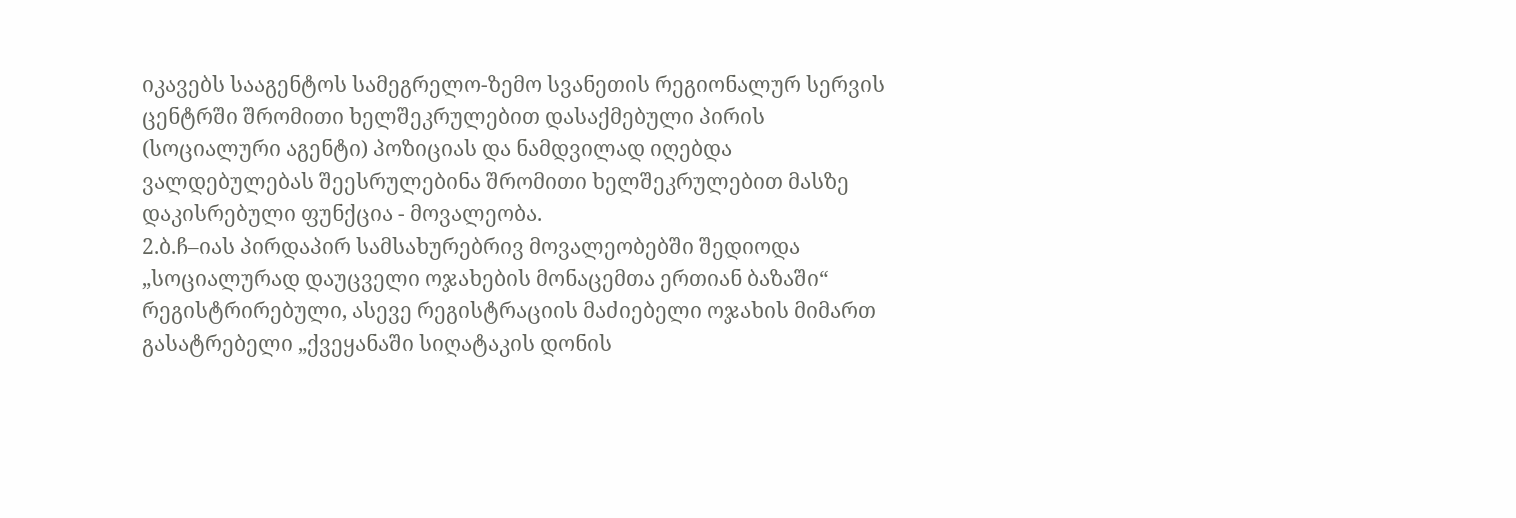იკავებს სააგენტოს სამეგრელო-ზემო სვანეთის რეგიონალურ სერვის ცენტრში შრომითი ხელშეკრულებით დასაქმებული პირის (სოციალური აგენტი) პოზიციას და ნამდვილად იღებდა ვალდებულებას შეესრულებინა შრომითი ხელშეკრულებით მასზე დაკისრებული ფუნქცია - მოვალეობა.
2.ბ.ჩ–იას პირდაპირ სამსახურებრივ მოვალეობებში შედიოდა „სოციალურად დაუცველი ოჯახების მონაცემთა ერთიან ბაზაში“ რეგისტრირებული, ასევე რეგისტრაციის მაძიებელი ოჯახის მიმართ გასატრებელი „ქვეყანაში სიღატაკის დონის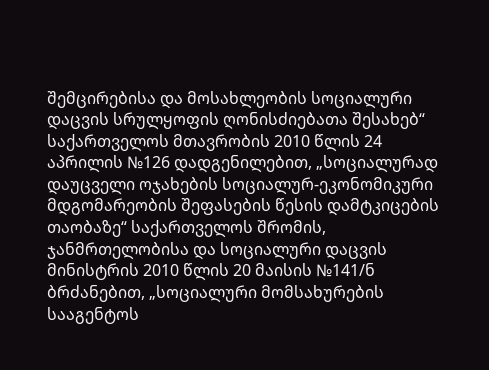შემცირებისა და მოსახლეობის სოციალური დაცვის სრულყოფის ღონისძიებათა შესახებ“ საქართველოს მთავრობის 2010 წლის 24 აპრილის №126 დადგენილებით, „სოციალურად დაუცველი ოჯახების სოციალურ-ეკონომიკური მდგომარეობის შეფასების წესის დამტკიცების თაობაზე“ საქართველოს შრომის, ჯანმრთელობისა და სოციალური დაცვის მინისტრის 2010 წლის 20 მაისის №141/ნ ბრძანებით, „სოციალური მომსახურების სააგენტოს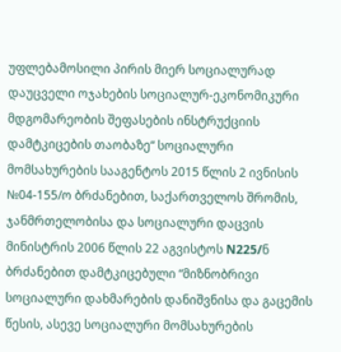უფლებამოსილი პირის მიერ სოციალურად დაუცველი ოჯახების სოციალურ-ეკონომიკური მდგომარეობის შეფასების ინსტრუქციის დამტკიცების თაობაზე“ სოციალური მომსახურების სააგენტოს 2015 წლის 2 ივნისის №04-155/ო ბრძანებით, საქართველოს შრომის, ჯანმრთელობისა და სოციალური დაცვის მინისტრის 2006 წლის 22 აგვისტოს N225/ნ ბრძანებით დამტკიცებული “მიზნობრივი სოციალური დახმარების დანიშვნისა და გაცემის წესის, ასევე სოციალური მომსახურების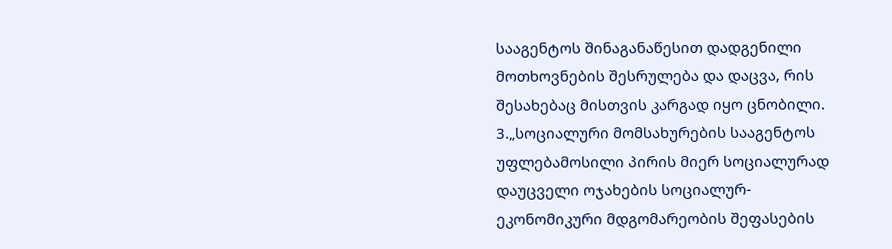სააგენტოს შინაგანაწესით დადგენილი მოთხოვნების შესრულება და დაცვა, რის შესახებაც მისთვის კარგად იყო ცნობილი.
3.„სოციალური მომსახურების სააგენტოს უფლებამოსილი პირის მიერ სოციალურად დაუცველი ოჯახების სოციალურ-ეკონომიკური მდგომარეობის შეფასების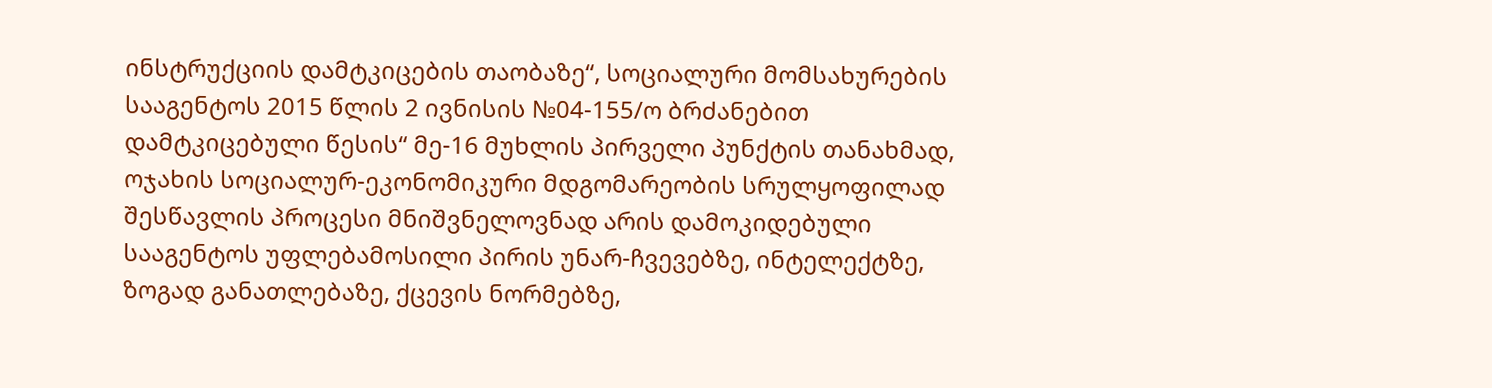ინსტრუქციის დამტკიცების თაობაზე“, სოციალური მომსახურების სააგენტოს 2015 წლის 2 ივნისის №04-155/ო ბრძანებით დამტკიცებული წესის“ მე-16 მუხლის პირველი პუნქტის თანახმად, ოჯახის სოციალურ-ეკონომიკური მდგომარეობის სრულყოფილად შესწავლის პროცესი მნიშვნელოვნად არის დამოკიდებული სააგენტოს უფლებამოსილი პირის უნარ-ჩვევებზე, ინტელექტზე, ზოგად განათლებაზე, ქცევის ნორმებზე,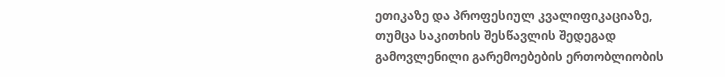ეთიკაზე და პროფესიულ კვალიფიკაციაზე, თუმცა საკითხის შესწავლის შედეგად გამოვლენილი გარემოებების ერთობლიობის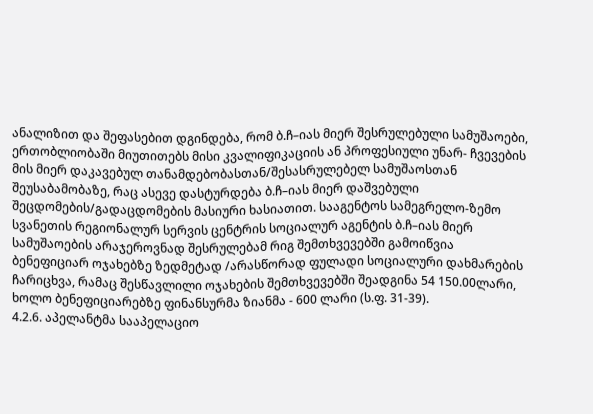ანალიზით და შეფასებით დგინდება, რომ ბ.ჩ–იას მიერ შესრულებული სამუშაოები, ერთობლიობაში მიუთითებს მისი კვალიფიკაციის ან პროფესიული უნარ- ჩვევების მის მიერ დაკავებულ თანამდებობასთან/შესასრულებელ სამუშაოსთან შეუსაბამობაზე, რაც ასევე დასტურდება ბ.ჩ–იას მიერ დაშვებული შეცდომების/გადაცდომების მასიური ხასიათით. სააგენტოს სამეგრელო-ზემო სვანეთის რეგიონალურ სერვის ცენტრის სოციალურ აგენტის ბ.ჩ–იას მიერ სამუშაოების არაჯეროვნად შესრულებამ რიგ შემთხვევებში გამოიწვია ბენეფიციარ ოჯახებზე ზედმეტად /არასწორად ფულადი სოციალური დახმარების ჩარიცხვა, რამაც შესწავლილი ოჯახების შემთხვევებში შეადგინა 54 150.00ლარი, ხოლო ბენეფიციარებზე ფინანსურმა ზიანმა - 600 ლარი (ს.ფ. 31-39).
4.2.6. აპელანტმა სააპელაციო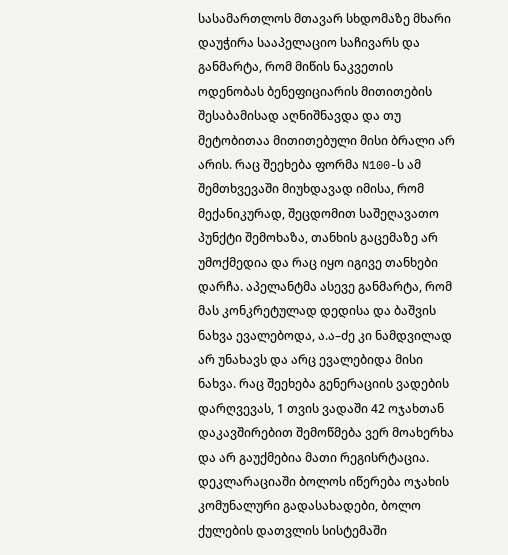სასამართლოს მთავარ სხდომაზე მხარი დაუჭირა სააპელაციო საჩივარს და განმარტა, რომ მიწის ნაკვეთის ოდენობას ბენეფიციარის მითითების შესაბამისად აღნიშნავდა და თუ მეტობითაა მითითებული მისი ბრალი არ არის. რაც შეეხება ფორმა N100-ს ამ შემთხვევაში მიუხდავად იმისა, რომ მექანიკურად, შეცდომით საშეღავათო პუნქტი შემოხაზა, თანხის გაცემაზე არ უმოქმედია და რაც იყო იგივე თანხები დარჩა. აპელანტმა ასევე განმარტა, რომ მას კონკრეტულად დედისა და ბაშვის ნახვა ევალებოდა, ა.ა–ძე კი ნამდვილად არ უნახავს და არც ევალებიდა მისი ნახვა. რაც შეეხება გენერაციის ვადების დარღვევას, 1 თვის ვადაში 42 ოჯახთან დაკავშირებით შემოწმება ვერ მოახერხა და არ გაუქმებია მათი რეგისრტაცია. დეკლარაციაში ბოლოს იწერება ოჯახის კომუნალური გადასახადები, ბოლო ქულების დათვლის სისტემაში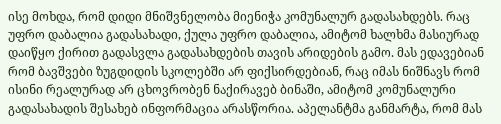ისე მოხდა, რომ დიდი მნიშვნელობა მიენიჭა კომუნალურ გადასახდებს. რაც უფრო დაბალია გადასახადი, ქულა უფრო დაბალია, ამიტომ ხალხმა მასიურად დაიწყო ქირით გადასვლა გადასახდების თავის არიდების გამო. მას ედავებიან რომ ბავშვები ზუგდიდის სკოლებში არ ფიქსირდებიან, რაც იმას ნიშნავს რომ ისინი რეალურად არ ცხოვრობენ ნაქირავებ ბინაში, ამიტომ კომუნალური გადასახადის შესახებ ინფორმაცია არასწორია. აპელანტმა განმარტა, რომ მას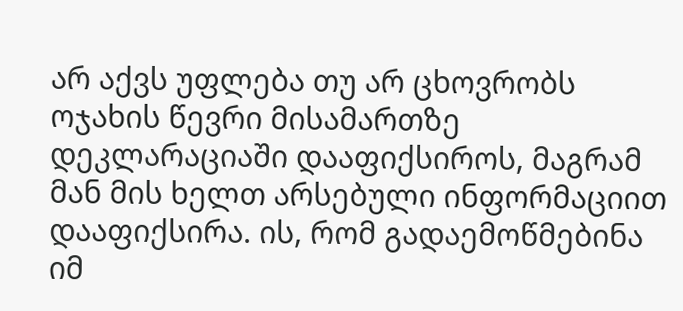არ აქვს უფლება თუ არ ცხოვრობს ოჯახის წევრი მისამართზე დეკლარაციაში დააფიქსიროს, მაგრამ მან მის ხელთ არსებული ინფორმაციით დააფიქსირა. ის, რომ გადაემოწმებინა იმ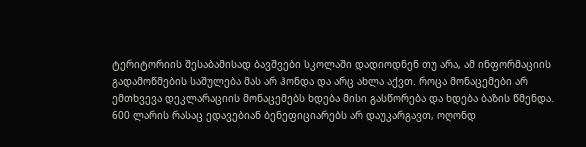ტერიტორიის შესაბამისად ბავშვები სკოლაში დადიოდნენ თუ არა, ამ ინფორმაციის გადამოწმების საშულება მას არ ჰონდა და არც ახლა აქვთ. როცა მონაცემები არ ემთხვევა დეკლარაციის მონაცემებს ხდება მისი გასწორება და ხდება ბაზის წმენდა. 600 ლარის რასაც ედავებიან ბენეფიციარებს არ დაუკარგავთ, ოღონდ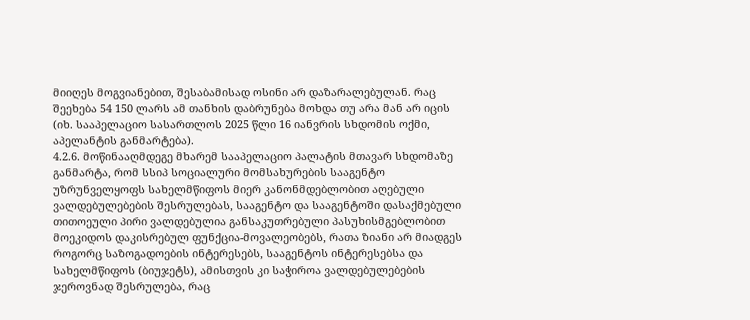მიიღეს მოგვიანებით, შესაბამისად ოსინი არ დაზარალებულან. რაც შეეხება 54 150 ლარს ამ თანხის დაბრუნება მოხდა თუ არა მან არ იცის (იხ. სააპელაციო სასართლოს 2025 წლი 16 იანვრის სხდომის ოქმი, აპელანტის განმარტება).
4.2.6. მოწინააღმდეგე მხარემ სააპელაციო პალატის მთავარ სხდომაზე განმარტა, რომ სსიპ სოციალური მომსახურების სააგენტო უზრუნველყოფს სახელმწიფოს მიერ კანონმდებლობით აღებული ვალდებულებების შესრულებას, სააგენტო და სააგენტოში დასაქმებული თითოეული პირი ვალდებულია განსაკუთრებული პასუხისმგებლობით მოეკიდოს დაკისრებულ ფუნქცია-მოვალეობებს, რათა ზიანი არ მიადგეს როგორც საზოგადოების ინტერესებს, სააგენტოს ინტერესებსა და სახელმწიფოს (ბიუჯეტს), ამისთვის კი საჭიროა ვალდებულებების ჯეროვნად შესრულება, რაც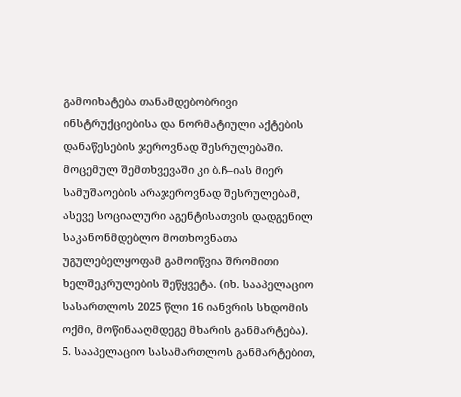გამოიხატება თანამდებობრივი ინსტრუქციებისა და ნორმატიული აქტების დანაწესების ჯეროვნად შესრულებაში. მოცემულ შემთხვევაში კი ბ.ჩ–იას მიერ სამუშაოების არაჯეროვნად შესრულებამ, ასევე სოციალური აგენტისათვის დადგენილ საკანონმდებლო მოთხოვნათა უგულებელყოფამ გამოიწვია შრომითი ხელშეკრულების შეწყვეტა. (იხ. სააპელაციო სასართლოს 2025 წლი 16 იანვრის სხდომის ოქმი, მოწინააღმდეგე მხარის განმარტება).
5. სააპელაციო სასამართლოს განმარტებით,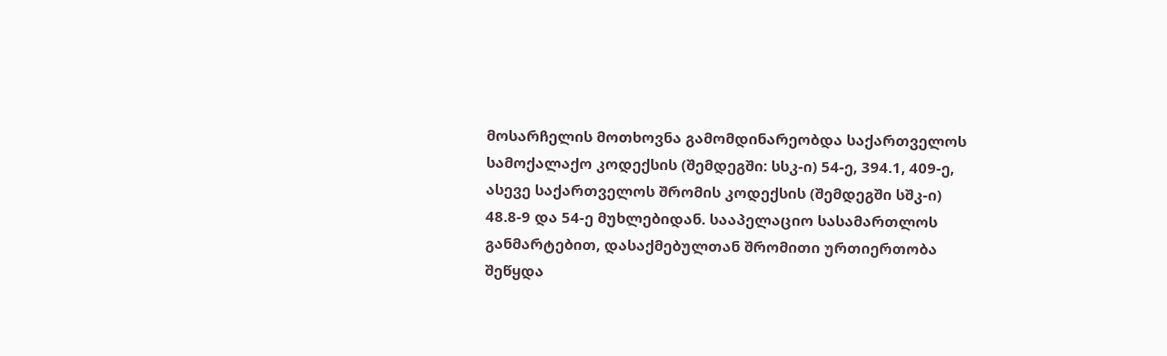მოსარჩელის მოთხოვნა გამომდინარეობდა საქართველოს სამოქალაქო კოდექსის (შემდეგში: სსკ-ი) 54-ე, 394.1, 409-ე, ასევე საქართველოს შრომის კოდექსის (შემდეგში სშკ-ი) 48.8-9 და 54-ე მუხლებიდან. სააპელაციო სასამართლოს განმარტებით, დასაქმებულთან შრომითი ურთიერთობა შეწყდა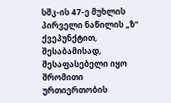სშკ-ის 47-ე მუხლის პირველი ნაწილის „ზ“ ქვეპუნქტით, შესაბამისად, შესაფასებელი იყო შრომითი ურთიერთობის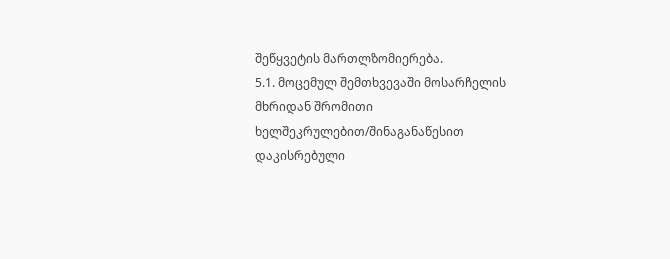შეწყვეტის მართლზომიერება.
5.1. მოცემულ შემთხვევაში მოსარჩელის მხრიდან შრომითი ხელშეკრულებით/შინაგანაწესით დაკისრებული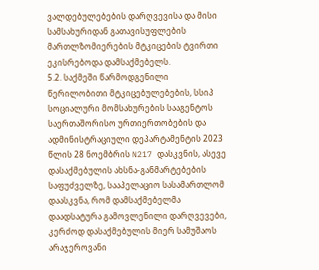ვალდებულებების დარღვევისა და მისი სამსახურიდან გათავისუფლების მართლზომიერების მტკიცების ტვირთი ეკისრებოდა დამსაქმებელს.
5.2. საქმეში წარმოდგენილი წერილობითი მტკიცებულებების, სსიპ სოციალური მომსახურების სააგენტოს საერთაშორისო ურთიერთობების და ადმინისტრაციული დეპარტამენტის 2023 წლის 28 ნოემბრის N217 დასკვნის, ასევე დასაქმებულის ახსნა-განმარტებების საფუძველზე, სააპელაციო სასამართლომ დაასკვნა, რომ დამსაქმებელმა დაადსატურა გამოვლენილი დარღვევები, კერძოდ დასაქმებულის მიერ სამუშაოს არაჯეროვანი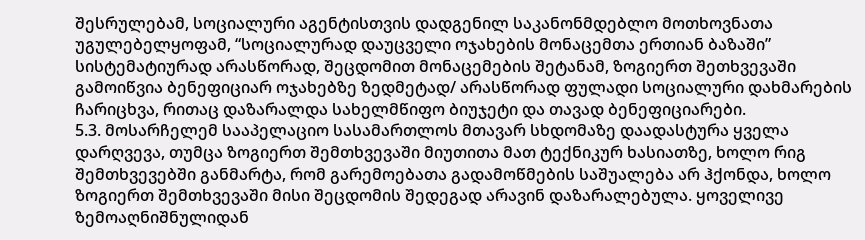შესრულებამ, სოციალური აგენტისთვის დადგენილ საკანონმდებლო მოთხოვნათა უგულებელყოფამ, “სოციალურად დაუცველი ოჯახების მონაცემთა ერთიან ბაზაში” სისტემატიურად არასწორად, შეცდომით მონაცემების შეტანამ, ზოგიერთ შეთხვევაში გამოიწვია ბენეფიციარ ოჯახებზე ზედმეტად/ არასწორად ფულადი სოციალური დახმარების ჩარიცხვა, რითაც დაზარალდა სახელმწიფო ბიუჯეტი და თავად ბენეფიციარები.
5.3. მოსარჩელემ სააპელაციო სასამართლოს მთავარ სხდომაზე დაადასტურა ყველა დარღვევა, თუმცა ზოგიერთ შემთხვევაში მიუთითა მათ ტექნიკურ ხასიათზე, ხოლო რიგ შემთხვევებში განმარტა, რომ გარემოებათა გადამოწმების საშუალება არ ჰქონდა, ხოლო ზოგიერთ შემთხვევაში მისი შეცდომის შედეგად არავინ დაზარალებულა. ყოველივე ზემოაღნიშნულიდან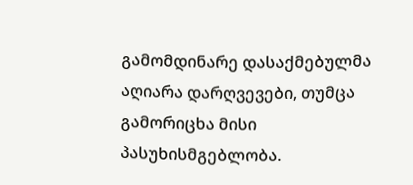გამომდინარე დასაქმებულმა აღიარა დარღვევები, თუმცა გამორიცხა მისი პასუხისმგებლობა.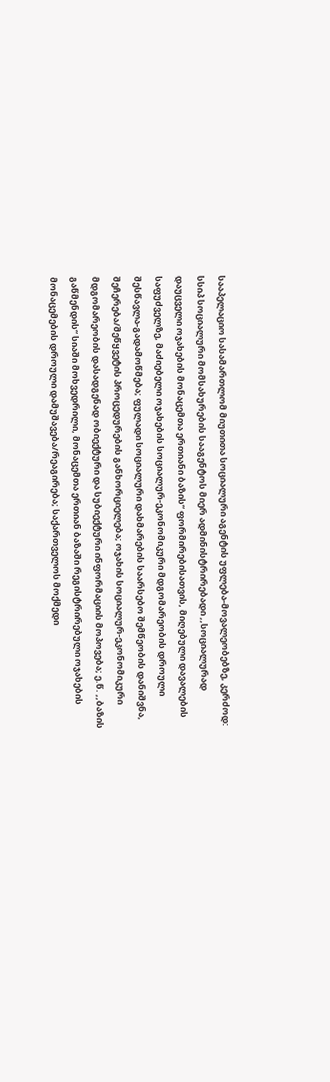სააპელაციო სასამართლომ მიუთითა სოციალური აგენტის უფლება-მოვალეობებზე, კერძოდ: სსიპ სოციალური მომსახურების სააგენტოს მიერ ადმინისტრირებადი ,,სოციალურად დაუცველი ოჯახების მონაცემთა ერთიანი ბაზის“ ფორმირებისათვის, მიღებული დავალების საფუძველზე, მაძიებელი ოჯახების სოციალურ-ეკონომიკური მდგომარეობის დროული შესწავლა-გადამოწმება; ფულადი სოციალური დახმარების საარსებო შემწეობის დანიშვნა, შეჩერება/შეწყვეტის პროცედურების განხორციელება; ოჯახის სოციალურ-ეკონომიკური მდგომარეობის დასადგენად ობიექტური და სუბიექტური ინფორმაციის მოპოვება; ე.წ. ,,ბაზის გაწმენდის“ სიაში მოხვედრილი, მონაცემთა ერთიან ბაზაში რეგისტრირებული ოჯახების მონაცემების დროული დამუშავება/რეაგირება; საქართველოს მოქმედი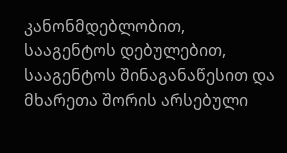კანონმდებლობით, სააგენტოს დებულებით, სააგენტოს შინაგანაწესით და მხარეთა შორის არსებული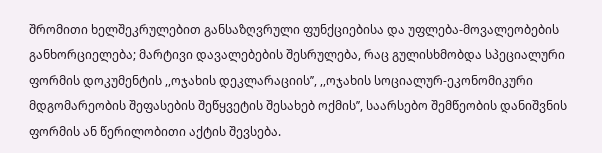შრომითი ხელშეკრულებით განსაზღვრული ფუნქციებისა და უფლება-მოვალეობების განხორციელება; მარტივი დავალებების შესრულება, რაც გულისხმობდა სპეციალური ფორმის დოკუმენტის ,,ოჯახის დეკლარაციის’’, ,,ოჯახის სოციალურ-ეკონომიკური მდგომარეობის შეფასების შეწყვეტის შესახებ ოქმის’’, საარსებო შემწეობის დანიშვნის ფორმის ან წერილობითი აქტის შევსება.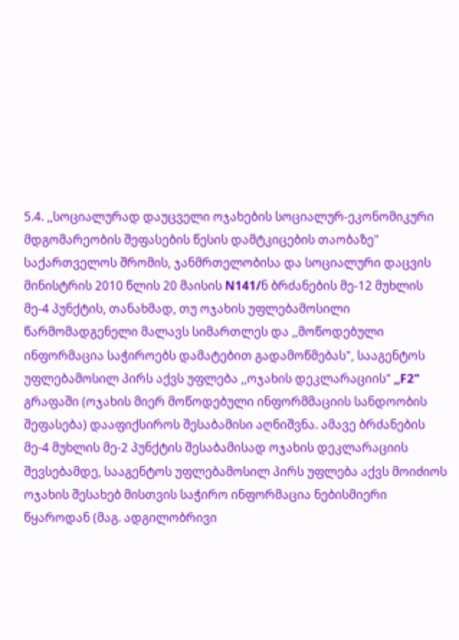5.4. ,,სოციალურად დაუცველი ოჯახების სოციალურ-ეკონომიკური მდგომარეობის შეფასების წესის დამტკიცების თაობაზე" საქართველოს შრომის, ჯანმრთელობისა და სოციალური დაცვის მინისტრის 2010 წლის 20 მაისის N141/ნ ბრძანების მე-12 მუხლის მე-4 პუნქტის, თანახმად, თუ ოჯახის უფლებამოსილი წარმომადგენელი მალავს სიმართლეს და ,,მოწოდებული ინფორმაცია საჭიროებს დამატებით გადამოწმებას", სააგენტოს უფლებამოსილ პირს აქვს უფლება ,,ოჯახის დეკლარაციის" ,,F2" გრაფაში (ოჯახის მიერ მოწოდებული ინფორმმაციის სანდოობის შეფასება) დააფიქსიროს შესაბამისი აღნიშვნა. ამავე ბრძანების მე-4 მუხლის მე-2 პუნქტის შესაბამისად ოჯახის დეკლარაციის შევსებამდე, სააგენტოს უფლებამოსილ პირს უფლება აქვს მოიძიოს ოჯახის შესახებ მისთვის საჭირო ინფორმაცია ნებისმიერი წყაროდან (მაგ. ადგილობრივი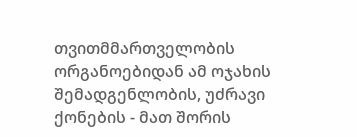თვითმმართველობის ორგანოებიდან ამ ოჯახის შემადგენლობის, უძრავი ქონების - მათ შორის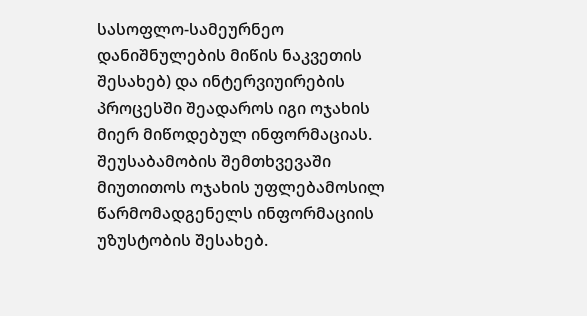სასოფლო-სამეურნეო დანიშნულების მიწის ნაკვეთის შესახებ) და ინტერვიუირების პროცესში შეადაროს იგი ოჯახის მიერ მიწოდებულ ინფორმაციას. შეუსაბამობის შემთხვევაში მიუთითოს ოჯახის უფლებამოსილ წარმომადგენელს ინფორმაციის უზუსტობის შესახებ.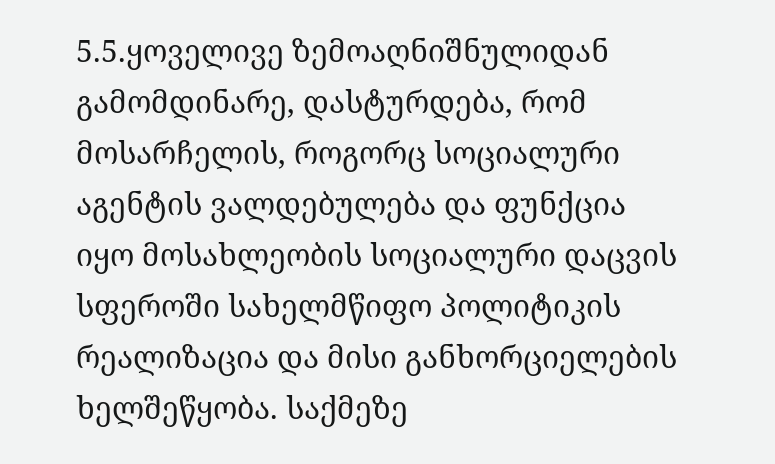5.5.ყოველივე ზემოაღნიშნულიდან გამომდინარე, დასტურდება, რომ მოსარჩელის, როგორც სოციალური აგენტის ვალდებულება და ფუნქცია იყო მოსახლეობის სოციალური დაცვის სფეროში სახელმწიფო პოლიტიკის რეალიზაცია და მისი განხორციელების ხელშეწყობა. საქმეზე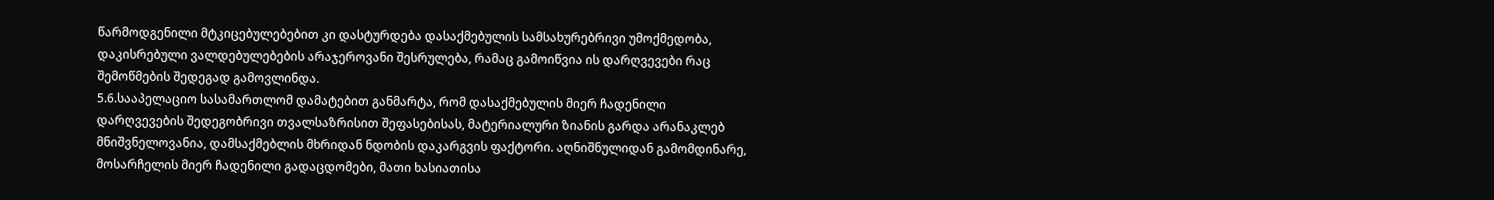წარმოდგენილი მტკიცებულებებით კი დასტურდება დასაქმებულის სამსახურებრივი უმოქმედობა, დაკისრებული ვალდებულებების არაჯეროვანი შესრულება, რამაც გამოიწვია ის დარღვევები რაც შემოწმების შედეგად გამოვლინდა.
5.6.სააპელაციო სასამართლომ დამატებით განმარტა, რომ დასაქმებულის მიერ ჩადენილი დარღვევების შედეგობრივი თვალსაზრისით შეფასებისას, მატერიალური ზიანის გარდა არანაკლებ მნიშვნელოვანია, დამსაქმებლის მხრიდან ნდობის დაკარგვის ფაქტორი. აღნიშნულიდან გამომდინარე, მოსარჩელის მიერ ჩადენილი გადაცდომები, მათი ხასიათისა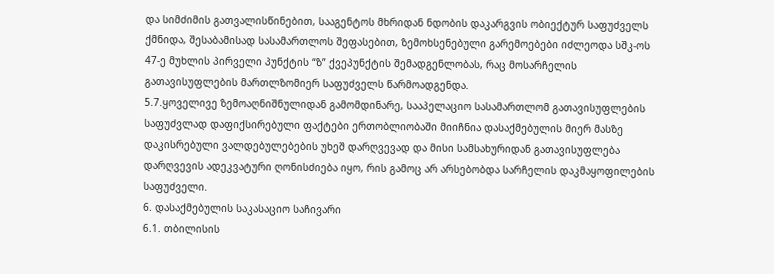და სიმძიმის გათვალისწინებით, სააგენტოს მხრიდან ნდობის დაკარგვის ობიექტურ საფუძველს ქმნიდა, შესაბამისად სასამართლოს შეფასებით, ზემოხსენებული გარემოებები იძლეოდა სშკ-ოს 47-ე მუხლის პირველი პუნქტის “ზ” ქვეპუნქტის შემადგენლობას, რაც მოსარჩელის გათავისუფლების მართლზომიერ საფუძველს წარმოადგენდა.
5.7.ყოველივე ზემოაღნიშნულიდან გამომდინარე, სააპელაციო სასამართლომ გათავისუფლების საფუძვლად დაფიქსირებული ფაქტები ერთობლიობაში მიიჩნია დასაქმებულის მიერ მასზე დაკისრებული ვალდებულებების უხეშ დარღვევად და მისი სამსახურიდან გათავისუფლება დარღვევის ადეკვატური ღონისძიება იყო, რის გამოც არ არსებობდა სარჩელის დაკმაყოფილების საფუძველი.
6. დასაქმებულის საკასაციო საჩივარი
6.1. თბილისის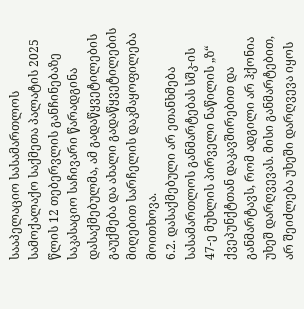სააპელაციო სასამართლოს სამოქალაქო საქმეთა პალატის 2025 წლის 12 თებერვლის განჩინებაზე საკასაციო საჩივარი წარადგინა დასაქმებულმა, ამ გადაწყვეტილების გაუქმება და ახალი გადაწყვეტილების მიღებით სარჩელის დაკმაყოფილება მოითხოვა.
6.2. დასაქმებული არ ეთანხმება სასამართლოს განმარტებას სშკ-ის 47-ე მუხლის პირველი ნაწილის „ზ“ ქვეპუნქტთან დაკავშირებით და განმარტავს, რომ ადგილი არ ჰქონია უხეშ დარღვევას. მისი განმარტებით, არ შეიძლება უხეში დარღვევა იყოს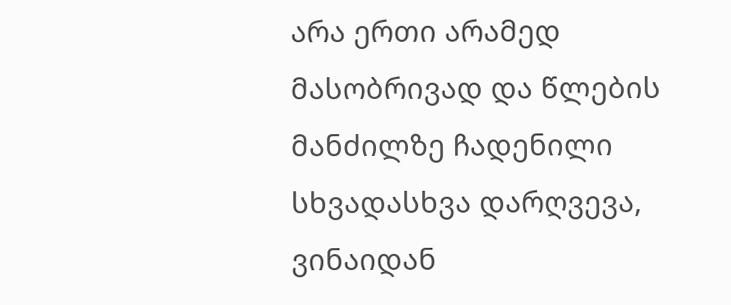არა ერთი არამედ მასობრივად და წლების მანძილზე ჩადენილი სხვადასხვა დარღვევა, ვინაიდან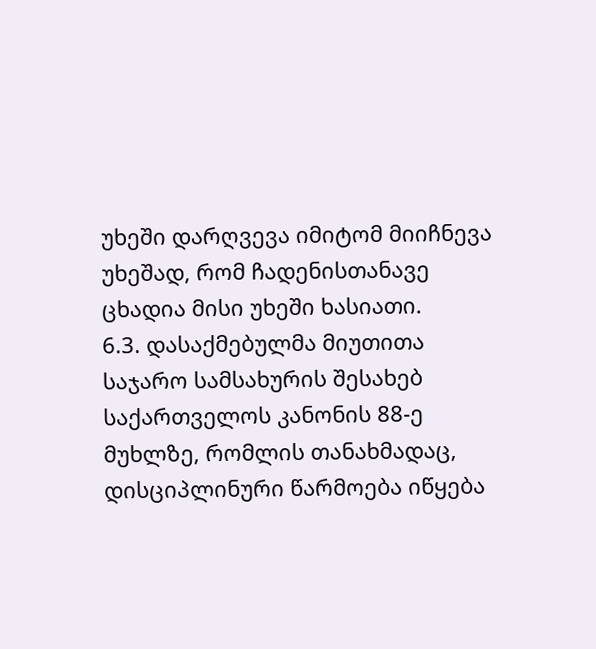უხეში დარღვევა იმიტომ მიიჩნევა უხეშად, რომ ჩადენისთანავე ცხადია მისი უხეში ხასიათი.
6.3. დასაქმებულმა მიუთითა საჯარო სამსახურის შესახებ საქართველოს კანონის 88-ე მუხლზე, რომლის თანახმადაც, დისციპლინური წარმოება იწყება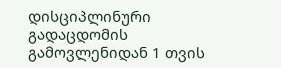დისციპლინური გადაცდომის გამოვლენიდან 1 თვის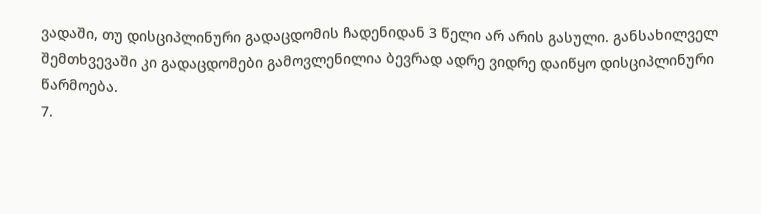ვადაში, თუ დისციპლინური გადაცდომის ჩადენიდან 3 წელი არ არის გასული. განსახილველ შემთხვევაში კი გადაცდომები გამოვლენილია ბევრად ადრე ვიდრე დაიწყო დისციპლინური წარმოება.
7.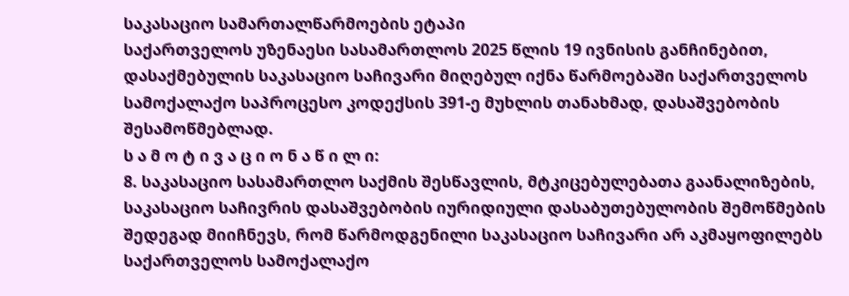საკასაციო სამართალწარმოების ეტაპი
საქართველოს უზენაესი სასამართლოს 2025 წლის 19 ივნისის განჩინებით, დასაქმებულის საკასაციო საჩივარი მიღებულ იქნა წარმოებაში საქართველოს სამოქალაქო საპროცესო კოდექსის 391-ე მუხლის თანახმად, დასაშვებობის შესამოწმებლად.
ს ა მ ო ტ ი ვ ა ც ი ო ნ ა წ ი ლ ი:
8. საკასაციო სასამართლო საქმის შესწავლის, მტკიცებულებათა გაანალიზების, საკასაციო საჩივრის დასაშვებობის იურიდიული დასაბუთებულობის შემოწმების შედეგად მიიჩნევს, რომ წარმოდგენილი საკასაციო საჩივარი არ აკმაყოფილებს საქართველოს სამოქალაქო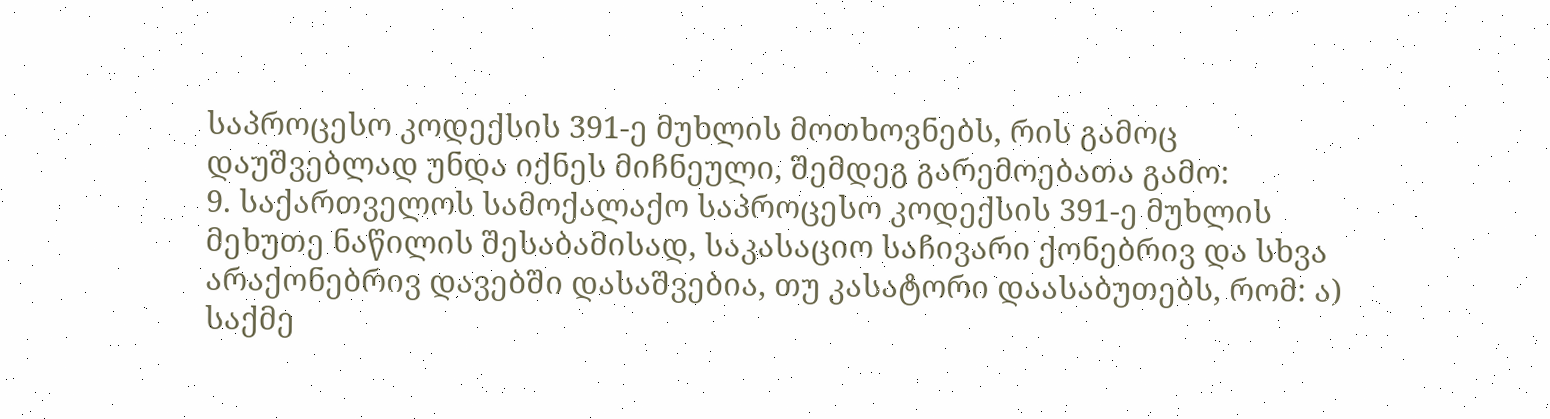საპროცესო კოდექსის 391-ე მუხლის მოთხოვნებს, რის გამოც დაუშვებლად უნდა იქნეს მიჩნეული, შემდეგ გარემოებათა გამო:
9. საქართველოს სამოქალაქო საპროცესო კოდექსის 391-ე მუხლის მეხუთე ნაწილის შესაბამისად, საკასაციო საჩივარი ქონებრივ და სხვა არაქონებრივ დავებში დასაშვებია, თუ კასატორი დაასაბუთებს, რომ: ა) საქმე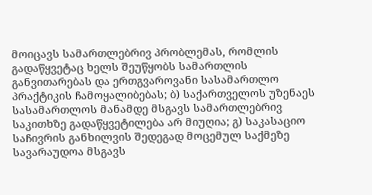მოიცავს სამართლებრივ პრობლემას, რომლის გადაწყვეტაც ხელს შეუწყობს სამართლის განვითარებას და ერთგვაროვანი სასამართლო პრაქტიკის ჩამოყალიბებას; ბ) საქართველოს უზენაეს სასამართლოს მანამდე მსგავს სამართლებრივ საკითხზე გადაწყვეტილება არ მიუღია; გ) საკასაციო საჩივრის განხილვის შედეგად მოცემულ საქმეზე სავარაუდოა მსგავს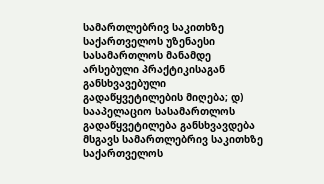სამართლებრივ საკითხზე საქართველოს უზენაესი სასამართლოს მანამდე არსებული პრაქტიკისაგან განსხვავებული გადაწყვეტილების მიღება; დ) სააპელაციო სასამართლოს გადაწყვეტილება განსხვავდება მსგავს სამართლებრივ საკითხზე საქართველოს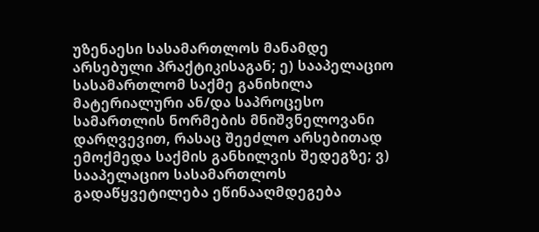უზენაესი სასამართლოს მანამდე არსებული პრაქტიკისაგან; ე) სააპელაციო სასამართლომ საქმე განიხილა მატერიალური ან/და საპროცესო სამართლის ნორმების მნიშვნელოვანი დარღვევით, რასაც შეეძლო არსებითად ემოქმედა საქმის განხილვის შედეგზე; ვ) სააპელაციო სასამართლოს გადაწყვეტილება ეწინააღმდეგება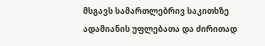მსგავს სამართლებრივ საკითხზე ადამიანის უფლებათა და ძირითად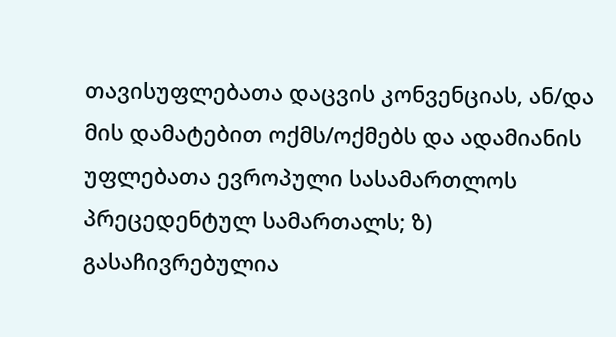თავისუფლებათა დაცვის კონვენციას, ან/და მის დამატებით ოქმს/ოქმებს და ადამიანის უფლებათა ევროპული სასამართლოს პრეცედენტულ სამართალს; ზ) გასაჩივრებულია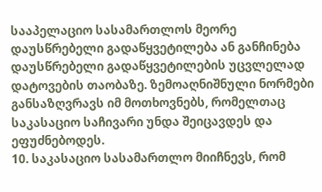სააპელაციო სასამართლოს მეორე დაუსწრებელი გადაწყვეტილება ან განჩინება დაუსწრებელი გადაწყვეტილების უცვლელად დატოვების თაობაზე. ზემოაღნიშნული ნორმები განსაზღვრავს იმ მოთხოვნებს, რომელთაც საკასაციო საჩივარი უნდა შეიცავდეს და ეფუძნებოდეს.
10. საკასაციო სასამართლო მიიჩნევს, რომ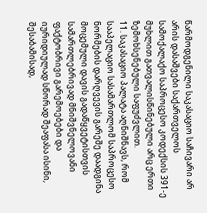წარმოდგენილი საკასაციო საჩივარი არ არის დასაშვები საქართველოს სამოქალაქო საპროცესო კოდექსის 391-ე მუხლით გათვალისწინებული არც ერთი ზემოხსენებული საფუძვლით.
11. საკასაციო პალატა აღნიშნავს, რომ სააპელაციო სასამართლომ საპროცესო ნორმების დარღვევის გარეშე დაადგინა მოცემული დავის გადაწყვეტისთვის სამართლებრივად მნიშვნელოვანი ფაქტობრივი გარემოებები და იურიდიულად სწორად შეაფასა ისინი, შესაბამისად,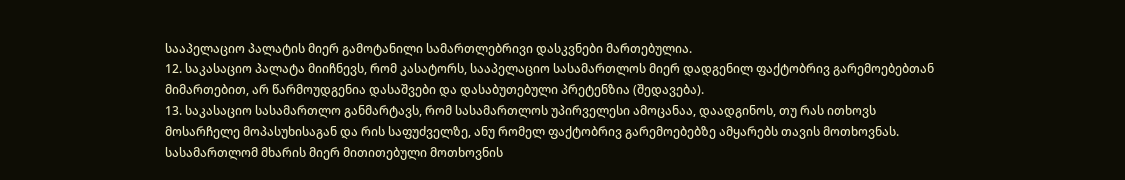სააპელაციო პალატის მიერ გამოტანილი სამართლებრივი დასკვნები მართებულია.
12. საკასაციო პალატა მიიჩნევს, რომ კასატორს, სააპელაციო სასამართლოს მიერ დადგენილ ფაქტობრივ გარემოებებთან მიმართებით, არ წარმოუდგენია დასაშვები და დასაბუთებული პრეტენზია (შედავება).
13. საკასაციო სასამართლო განმარტავს, რომ სასამართლოს უპირველესი ამოცანაა, დაადგინოს, თუ რას ითხოვს მოსარჩელე მოპასუხისაგან და რის საფუძველზე, ანუ რომელ ფაქტობრივ გარემოებებზე ამყარებს თავის მოთხოვნას. სასამართლომ მხარის მიერ მითითებული მოთხოვნის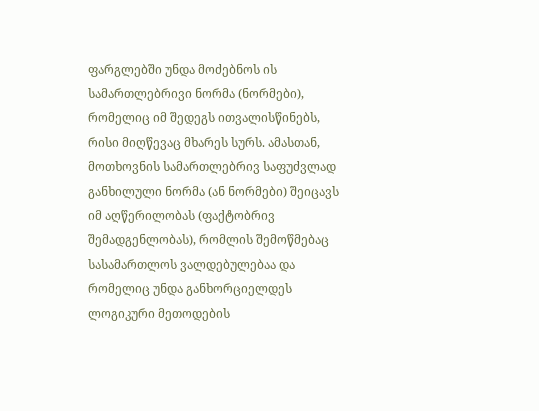ფარგლებში უნდა მოძებნოს ის სამართლებრივი ნორმა (ნორმები), რომელიც იმ შედეგს ითვალისწინებს, რისი მიღწევაც მხარეს სურს. ამასთან, მოთხოვნის სამართლებრივ საფუძვლად განხილული ნორმა (ან ნორმები) შეიცავს იმ აღწერილობას (ფაქტობრივ შემადგენლობას), რომლის შემოწმებაც სასამართლოს ვალდებულებაა და რომელიც უნდა განხორციელდეს ლოგიკური მეთოდების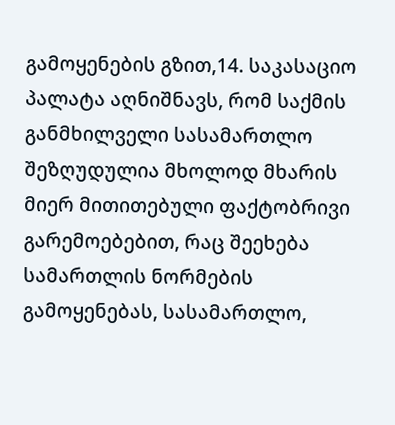გამოყენების გზით,14. საკასაციო პალატა აღნიშნავს, რომ საქმის განმხილველი სასამართლო შეზღუდულია მხოლოდ მხარის მიერ მითითებული ფაქტობრივი გარემოებებით, რაც შეეხება სამართლის ნორმების გამოყენებას, სასამართლო,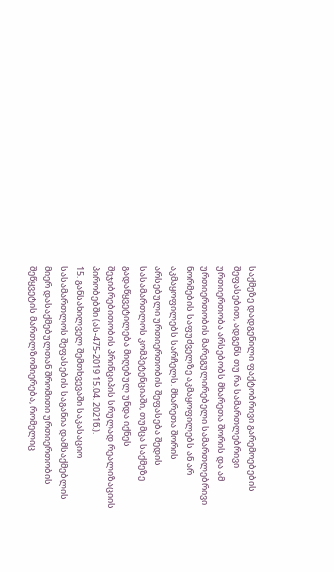საქმეზე დადგენილი ფაქტობრივი გარემოებების შეფასებით, ადგენს თუ რა სამართლებრივი ურთიერთობა არსებობს მხარეთა შორის და ამ ურთიერთობის მარეგულირებელი სამართლებრივი ნორმების საფუძველზე აკმაყოფილებს ან არ აკმაყოფილებს სარჩელს. მხარეთა შორის არსებული ურთიერთობის შეფასება შედის სასამართლოს კომპეტენციაში, თუმცა საქმეზე გადაწყვეტილება მიღებულ უნდა იქნეს შეჯიბრებითობის პრინციპის სრულად რეალიზაციის პირობებში (ას-475-2019 15.04. 2021წ.).
15. განსახილველ შემთხვევაში საკასაციო სასამართლოს შეფასების საგანია დამსაქმებლის მიერ დასაქმებულთან შრომითი ურთიერთობის შეწყვეტის მართლზომიერება, რომელიც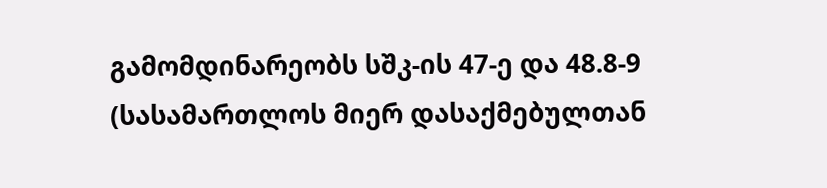გამომდინარეობს სშკ-ის 47-ე და 48.8-9 (სასამართლოს მიერ დასაქმებულთან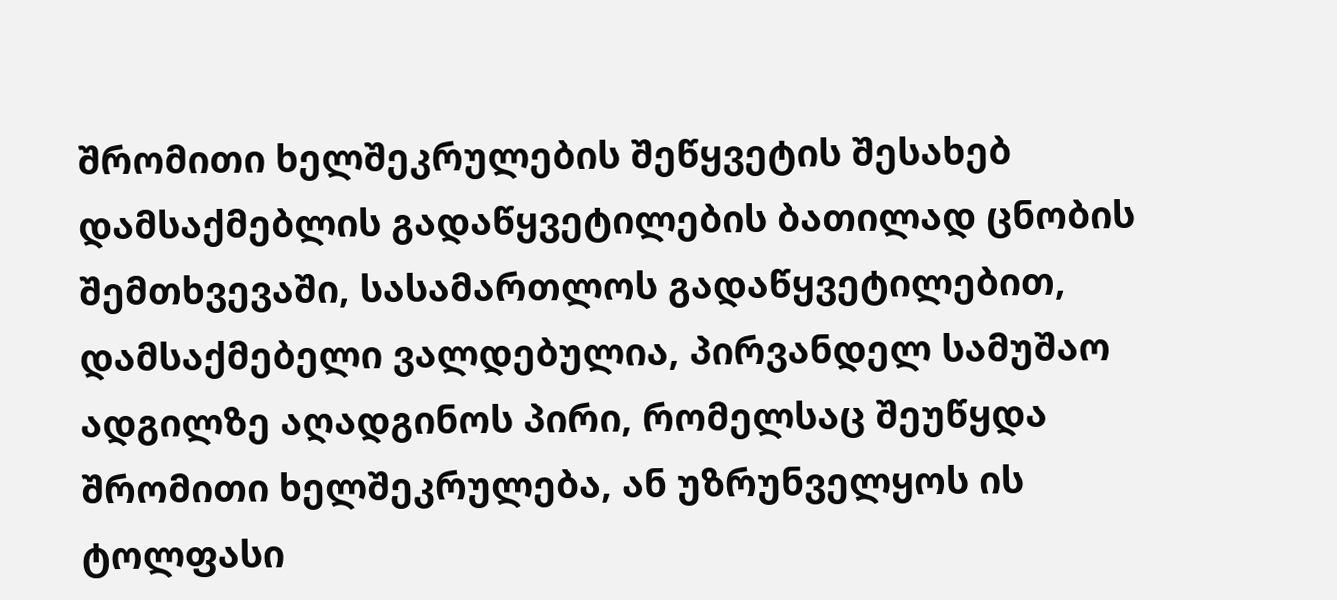შრომითი ხელშეკრულების შეწყვეტის შესახებ დამსაქმებლის გადაწყვეტილების ბათილად ცნობის შემთხვევაში, სასამართლოს გადაწყვეტილებით, დამსაქმებელი ვალდებულია, პირვანდელ სამუშაო ადგილზე აღადგინოს პირი, რომელსაც შეუწყდა შრომითი ხელშეკრულება, ან უზრუნველყოს ის ტოლფასი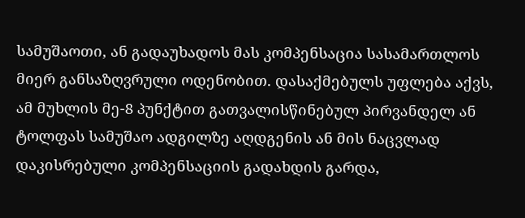სამუშაოთი, ან გადაუხადოს მას კომპენსაცია სასამართლოს მიერ განსაზღვრული ოდენობით. დასაქმებულს უფლება აქვს, ამ მუხლის მე-8 პუნქტით გათვალისწინებულ პირვანდელ ან ტოლფას სამუშაო ადგილზე აღდგენის ან მის ნაცვლად დაკისრებული კომპენსაციის გადახდის გარდა,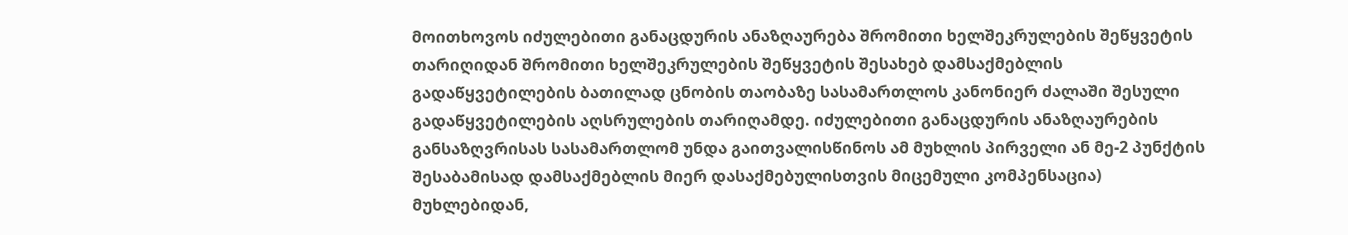მოითხოვოს იძულებითი განაცდურის ანაზღაურება შრომითი ხელშეკრულების შეწყვეტის თარიღიდან შრომითი ხელშეკრულების შეწყვეტის შესახებ დამსაქმებლის გადაწყვეტილების ბათილად ცნობის თაობაზე სასამართლოს კანონიერ ძალაში შესული გადაწყვეტილების აღსრულების თარიღამდე. იძულებითი განაცდურის ანაზღაურების განსაზღვრისას სასამართლომ უნდა გაითვალისწინოს ამ მუხლის პირველი ან მე-2 პუნქტის შესაბამისად დამსაქმებლის მიერ დასაქმებულისთვის მიცემული კომპენსაცია) მუხლებიდან,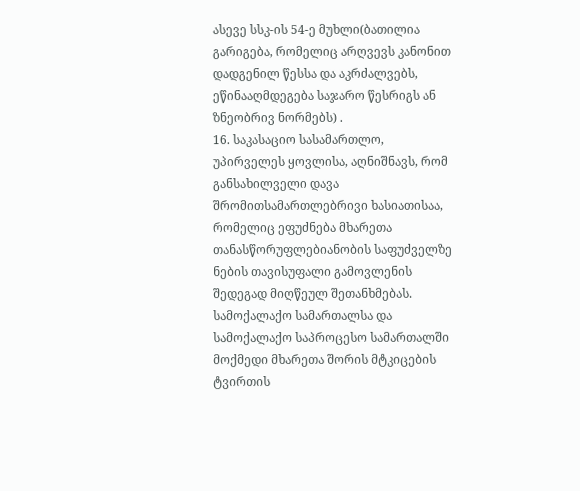ასევე სსკ-ის 54-ე მუხლი(ბათილია გარიგება, რომელიც არღვევს კანონით დადგენილ წესსა და აკრძალვებს, ეწინააღმდეგება საჯარო წესრიგს ან ზნეობრივ ნორმებს) .
16. საკასაციო სასამართლო, უპირველეს ყოვლისა, აღნიშნავს, რომ განსახილველი დავა შრომითსამართლებრივი ხასიათისაა, რომელიც ეფუძნება მხარეთა თანასწორუფლებიანობის საფუძველზე ნების თავისუფალი გამოვლენის შედეგად მიღწეულ შეთანხმებას. სამოქალაქო სამართალსა და სამოქალაქო საპროცესო სამართალში მოქმედი მხარეთა შორის მტკიცების ტვირთის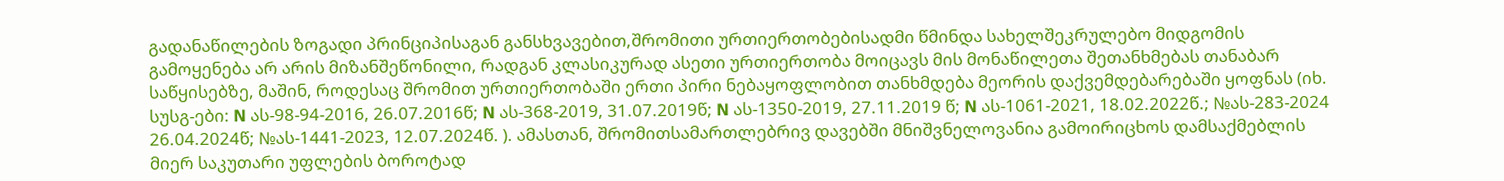გადანაწილების ზოგადი პრინციპისაგან განსხვავებით,შრომითი ურთიერთობებისადმი წმინდა სახელშეკრულებო მიდგომის გამოყენება არ არის მიზანშეწონილი, რადგან კლასიკურად ასეთი ურთიერთობა მოიცავს მის მონაწილეთა შეთანხმებას თანაბარ საწყისებზე, მაშინ, როდესაც შრომით ურთიერთობაში ერთი პირი ნებაყოფლობით თანხმდება მეორის დაქვემდებარებაში ყოფნას (იხ. სუსგ-ები: N ას-98-94-2016, 26.07.2016წ; N ას-368-2019, 31.07.2019წ; N ას-1350-2019, 27.11.2019 წ; N ას-1061-2021, 18.02.2022წ.; №ას-283-2024 26.04.2024წ; №ას-1441-2023, 12.07.2024წ. ). ამასთან, შრომითსამართლებრივ დავებში მნიშვნელოვანია გამოირიცხოს დამსაქმებლის მიერ საკუთარი უფლების ბოროტად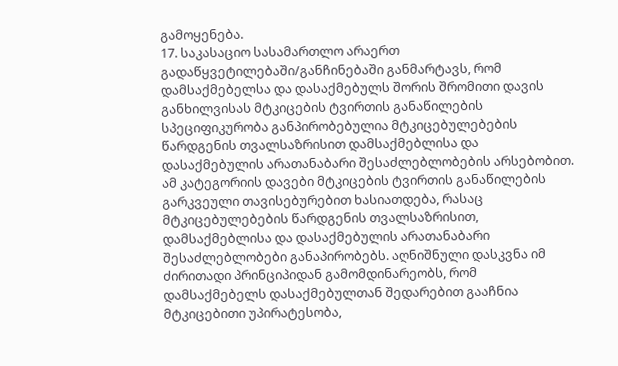გამოყენება.
17. საკასაციო სასამართლო არაერთ გადაწყვეტილებაში/განჩინებაში განმარტავს, რომ დამსაქმებელსა და დასაქმებულს შორის შრომითი დავის განხილვისას მტკიცების ტვირთის განაწილების სპეციფიკურობა განპირობებულია მტკიცებულებების წარდგენის თვალსაზრისით დამსაქმებლისა და დასაქმებულის არათანაბარი შესაძლებლობების არსებობით. ამ კატეგორიის დავები მტკიცების ტვირთის განაწილების გარკვეული თავისებურებით ხასიათდება, რასაც მტკიცებულებების წარდგენის თვალსაზრისით, დამსაქმებლისა და დასაქმებულის არათანაბარი შესაძლებლობები განაპირობებს. აღნიშნული დასკვნა იმ ძირითადი პრინციპიდან გამომდინარეობს, რომ დამსაქმებელს დასაქმებულთან შედარებით გააჩნია მტკიცებითი უპირატესობა,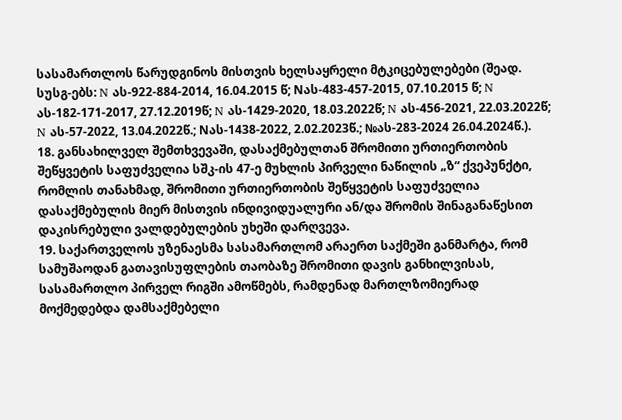სასამართლოს წარუდგინოს მისთვის ხელსაყრელი მტკიცებულებები (შეად. სუსგ-ებს: N ას-922-884-2014, 16.04.2015 წ; Nას-483-457-2015, 07.10.2015 წ; N ას-182-171-2017, 27.12.2019წ; N ას-1429-2020, 18.03.2022წ; N ას-456-2021, 22.03.2022წ; N ას-57-2022, 13.04.2022წ.; Nას-1438-2022, 2.02.2023წ.; №ას-283-2024 26.04.2024წ.).
18. განსახილველ შემთხვევაში, დასაქმებულთან შრომითი ურთიერთობის შეწყვეტის საფუძველია სშკ-ის 47-ე მუხლის პირველი ნაწილის „ზ“ ქვეპუნქტი, რომლის თანახმად, შრომითი ურთიერთობის შეწყვეტის საფუძველია დასაქმებულის მიერ მისთვის ინდივიდუალური ან/და შრომის შინაგანაწესით დაკისრებული ვალდებულების უხეში დარღვევა.
19. საქართველოს უზენაესმა სასამართლომ არაერთ საქმეში განმარტა, რომ სამუშაოდან გათავისუფლების თაობაზე შრომითი დავის განხილვისას, სასამართლო პირველ რიგში ამოწმებს, რამდენად მართლზომიერად მოქმედებდა დამსაქმებელი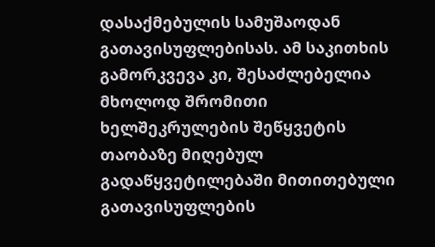დასაქმებულის სამუშაოდან გათავისუფლებისას. ამ საკითხის გამორკვევა კი, შესაძლებელია მხოლოდ შრომითი ხელშეკრულების შეწყვეტის თაობაზე მიღებულ გადაწყვეტილებაში მითითებული გათავისუფლების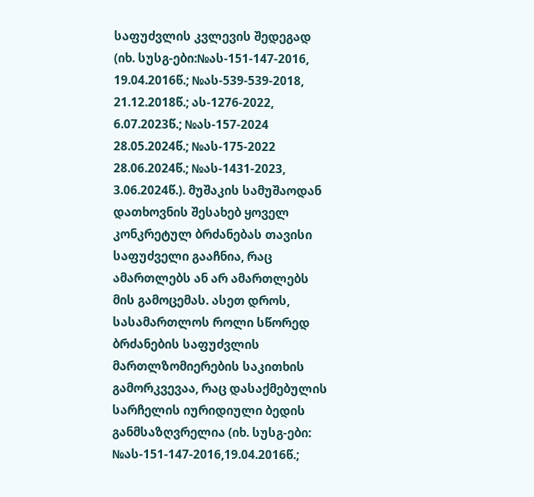საფუძვლის კვლევის შედეგად (იხ. სუსგ-ები:№ას-151-147-2016, 19.04.2016წ.; №ას-539-539-2018, 21.12.2018წ.; ას-1276-2022, 6.07.2023წ.; №ას-157-2024 28.05.2024წ.; №ას-175-2022 28.06.2024წ.; №ას-1431-2023, 3.06.2024წ.). მუშაკის სამუშაოდან დათხოვნის შესახებ ყოველ კონკრეტულ ბრძანებას თავისი საფუძველი გააჩნია, რაც ამართლებს ან არ ამართლებს მის გამოცემას. ასეთ დროს, სასამართლოს როლი სწორედ ბრძანების საფუძვლის მართლზომიერების საკითხის გამორკვევაა, რაც დასაქმებულის სარჩელის იურიდიული ბედის განმსაზღვრელია (იხ. სუსგ-ები: №ას-151-147-2016,19.04.2016წ.;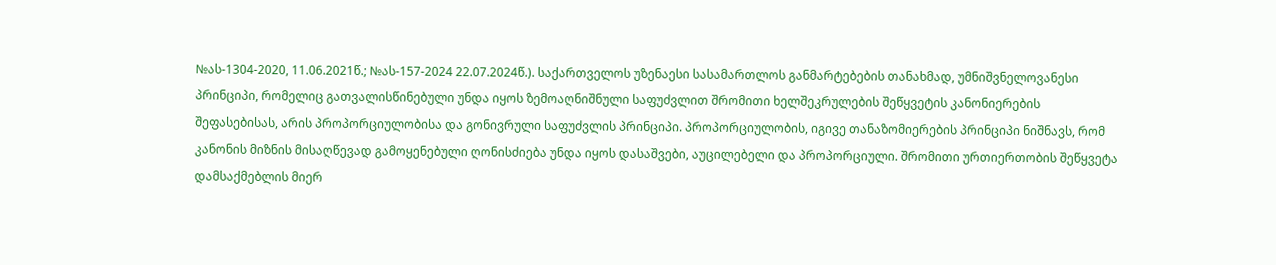№ას-1304-2020, 11.06.2021წ.; №ას-157-2024 22.07.2024წ.). საქართველოს უზენაესი სასამართლოს განმარტებების თანახმად, უმნიშვნელოვანესი პრინციპი, რომელიც გათვალისწინებული უნდა იყოს ზემოაღნიშნული საფუძვლით შრომითი ხელშეკრულების შეწყვეტის კანონიერების შეფასებისას, არის პროპორციულობისა და გონივრული საფუძვლის პრინციპი. პროპორციულობის, იგივე თანაზომიერების პრინციპი ნიშნავს, რომ კანონის მიზნის მისაღწევად გამოყენებული ღონისძიება უნდა იყოს დასაშვები, აუცილებელი და პროპორციული. შრომითი ურთიერთობის შეწყვეტა დამსაქმებლის მიერ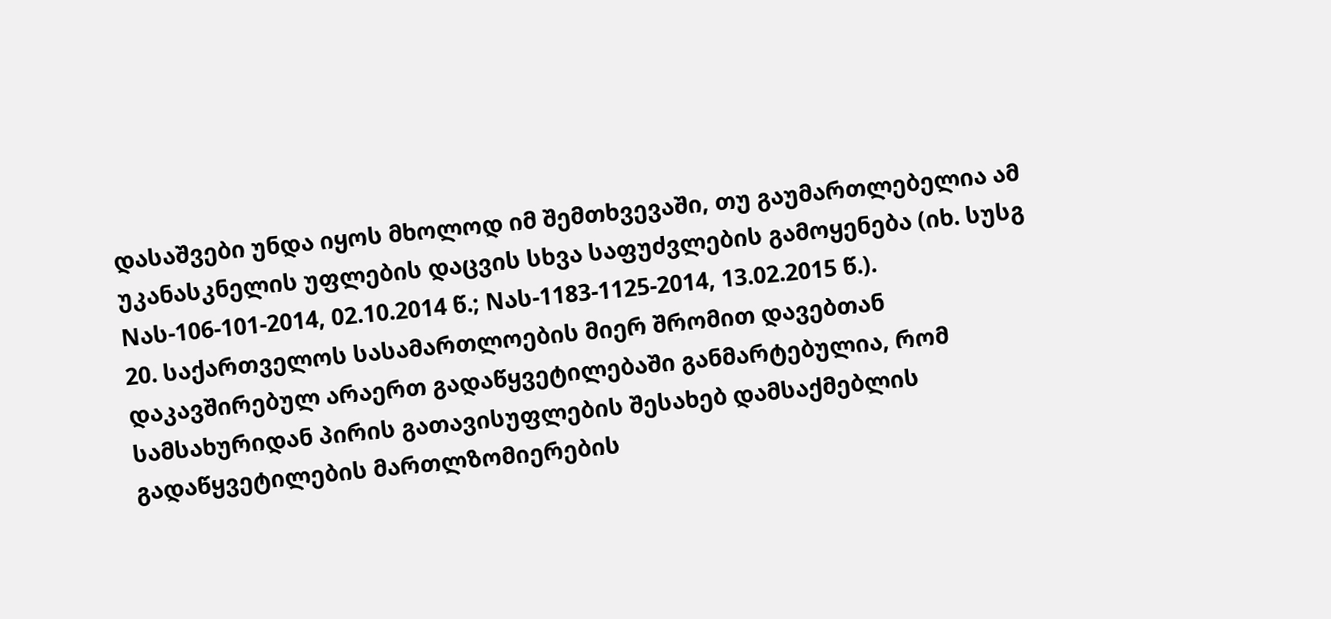დასაშვები უნდა იყოს მხოლოდ იმ შემთხვევაში, თუ გაუმართლებელია ამ უკანასკნელის უფლების დაცვის სხვა საფუძვლების გამოყენება (იხ. სუსგ Nას-106-101-2014, 02.10.2014 წ.; Nას-1183-1125-2014, 13.02.2015 წ.).
20. საქართველოს სასამართლოების მიერ შრომით დავებთან დაკავშირებულ არაერთ გადაწყვეტილებაში განმარტებულია, რომ სამსახურიდან პირის გათავისუფლების შესახებ დამსაქმებლის გადაწყვეტილების მართლზომიერების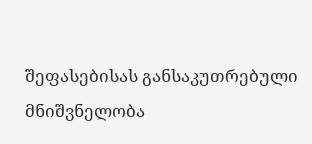შეფასებისას განსაკუთრებული მნიშვნელობა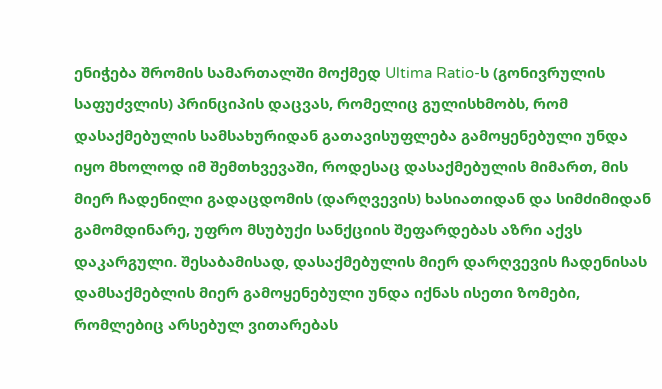ენიჭება შრომის სამართალში მოქმედ Ultima Ratio-ს (გონივრულის საფუძვლის) პრინციპის დაცვას, რომელიც გულისხმობს, რომ დასაქმებულის სამსახურიდან გათავისუფლება გამოყენებული უნდა იყო მხოლოდ იმ შემთხვევაში, როდესაც დასაქმებულის მიმართ, მის მიერ ჩადენილი გადაცდომის (დარღვევის) ხასიათიდან და სიმძიმიდან გამომდინარე, უფრო მსუბუქი სანქციის შეფარდებას აზრი აქვს დაკარგული. შესაბამისად, დასაქმებულის მიერ დარღვევის ჩადენისას დამსაქმებლის მიერ გამოყენებული უნდა იქნას ისეთი ზომები, რომლებიც არსებულ ვითარებას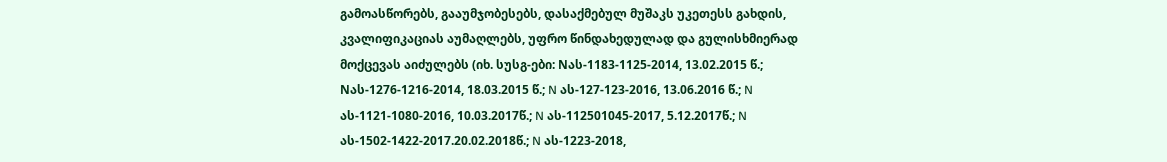გამოასწორებს, გააუმჯობესებს, დასაქმებულ მუშაკს უკეთესს გახდის, კვალიფიკაციას აუმაღლებს, უფრო წინდახედულად და გულისხმიერად მოქცევას აიძულებს (იხ. სუსგ-ები: Nას-1183-1125-2014, 13.02.2015 წ.; Nას-1276-1216-2014, 18.03.2015 წ.; N ას-127-123-2016, 13.06.2016 წ.; N ას-1121-1080-2016, 10.03.2017წ.; N ას-112501045-2017, 5.12.2017წ.; N ას-1502-1422-2017.20.02.2018წ.; N ას-1223-2018,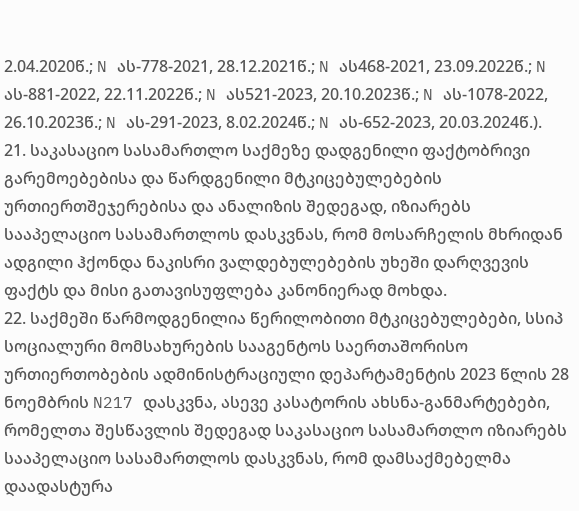2.04.2020წ.; N ას-778-2021, 28.12.2021წ.; N ას468-2021, 23.09.2022წ.; N ას-881-2022, 22.11.2022წ.; N ას521-2023, 20.10.2023წ.; N ას-1078-2022, 26.10.2023წ.; N ას-291-2023, 8.02.2024წ.; N ას-652-2023, 20.03.2024წ.).
21. საკასაციო სასამართლო საქმეზე დადგენილი ფაქტობრივი გარემოებებისა და წარდგენილი მტკიცებულებების ურთიერთშეჯერებისა და ანალიზის შედეგად, იზიარებს სააპელაციო სასამართლოს დასკვნას, რომ მოსარჩელის მხრიდან ადგილი ჰქონდა ნაკისრი ვალდებულებების უხეში დარღვევის ფაქტს და მისი გათავისუფლება კანონიერად მოხდა.
22. საქმეში წარმოდგენილია წერილობითი მტკიცებულებები, სსიპ სოციალური მომსახურების სააგენტოს საერთაშორისო ურთიერთობების ადმინისტრაციული დეპარტამენტის 2023 წლის 28 ნოემბრის N217 დასკვნა, ასევე კასატორის ახსნა-განმარტებები, რომელთა შესწავლის შედეგად საკასაციო სასამართლო იზიარებს სააპელაციო სასამართლოს დასკვნას, რომ დამსაქმებელმა დაადასტურა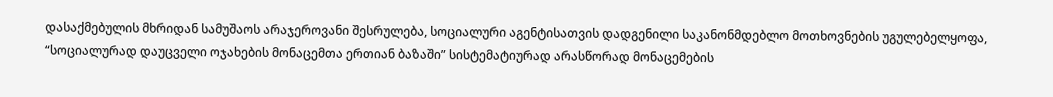დასაქმებულის მხრიდან სამუშაოს არაჯეროვანი შესრულება, სოციალური აგენტისათვის დადგენილი საკანონმდებლო მოთხოვნების უგულებელყოფა, “სოციალურად დაუცველი ოჯახების მონაცემთა ერთიან ბაზაში” სისტემატიურად არასწორად მონაცემების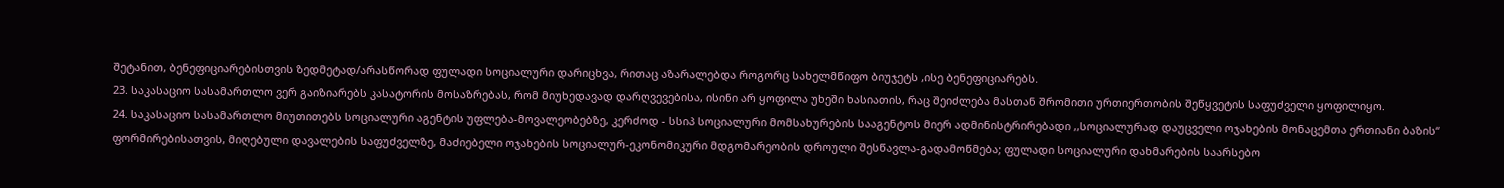შეტანით, ბენეფიციარებისთვის ზედმეტად/არასწორად ფულადი სოციალური დარიცხვა, რითაც აზარალებდა როგორც სახელმწიფო ბიუჯეტს ,ისე ბენეფიციარებს.
23. საკასაციო სასამართლო ვერ გაიზიარებს კასატორის მოსაზრებას, რომ მიუხედავად დარღვევებისა, ისინი არ ყოფილა უხეში ხასიათის, რაც შეიძლება მასთან შრომითი ურთიერთობის შეწყვეტის საფუძველი ყოფილიყო.
24. საკასაციო სასამართლო მიუთითებს სოციალური აგენტის უფლება-მოვალეობებზე, კერძოდ - სსიპ სოციალური მომსახურების სააგენტოს მიერ ადმინისტრირებადი ,,სოციალურად დაუცველი ოჯახების მონაცემთა ერთიანი ბაზის“ ფორმირებისათვის, მიღებული დავალების საფუძველზე, მაძიებელი ოჯახების სოციალურ-ეკონომიკური მდგომარეობის დროული შესწავლა-გადამოწმება; ფულადი სოციალური დახმარების საარსებო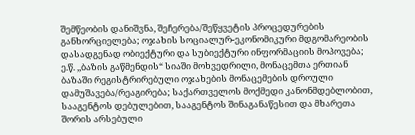შემწეობის დანიშვნა, შეჩერება/შეწყვეტის პროცედურების განხორციელება; ოჯახის სოციალურ-ეკონომიკური მდგომარეობის დასადგენად ობიექტური და სუბიექტური ინფორმაციის მოპოვება; ე.წ. ,,ბაზის გაწმენდის“ სიაში მოხვედრილი, მონაცემთა ერთიან ბაზაში რეგისტრირებული ოჯახების მონაცემების დროული დამუშავება/რეაგირება; საქართველოს მოქმედი კანონმდებლობით, სააგენტოს დებულებით, სააგენტოს შინაგანაწესით და მხარეთა შორის არსებული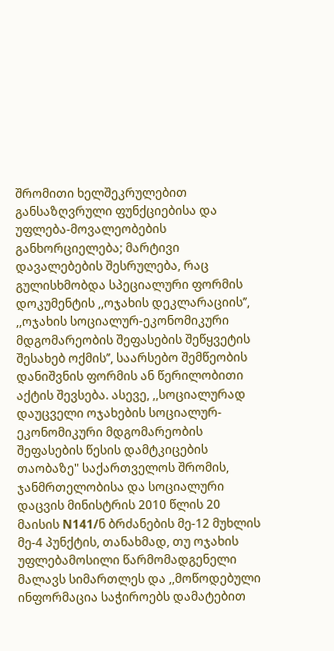შრომითი ხელშეკრულებით განსაზღვრული ფუნქციებისა და უფლება-მოვალეობების განხორციელება; მარტივი დავალებების შესრულება, რაც გულისხმობდა სპეციალური ფორმის დოკუმენტის ,,ოჯახის დეკლარაციის’’, ,,ოჯახის სოციალურ-ეკონომიკური მდგომარეობის შეფასების შეწყვეტის შესახებ ოქმის’’, საარსებო შემწეობის დანიშვნის ფორმის ან წერილობითი აქტის შევსება. ასევე, ,,სოციალურად დაუცველი ოჯახების სოციალურ-ეკონომიკური მდგომარეობის შეფასების წესის დამტკიცების თაობაზე" საქართველოს შრომის, ჯანმრთელობისა და სოციალური დაცვის მინისტრის 2010 წლის 20 მაისის N141/ნ ბრძანების მე-12 მუხლის მე-4 პუნქტის, თანახმად, თუ ოჯახის უფლებამოსილი წარმომადგენელი მალავს სიმართლეს და ,,მოწოდებული ინფორმაცია საჭიროებს დამატებით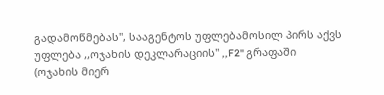გადამოწმებას", სააგენტოს უფლებამოსილ პირს აქვს უფლება ,,ოჯახის დეკლარაციის" ,,F2" გრაფაში (ოჯახის მიერ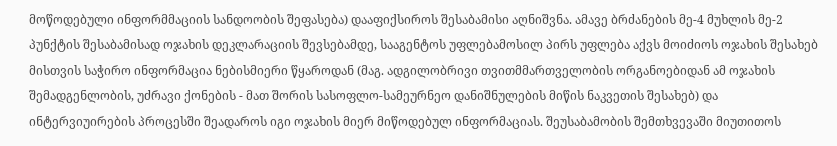მოწოდებული ინფორმმაციის სანდოობის შეფასება) დააფიქსიროს შესაბამისი აღნიშვნა. ამავე ბრძანების მე-4 მუხლის მე-2 პუნქტის შესაბამისად ოჯახის დეკლარაციის შევსებამდე, სააგენტოს უფლებამოსილ პირს უფლება აქვს მოიძიოს ოჯახის შესახებ მისთვის საჭირო ინფორმაცია ნებისმიერი წყაროდან (მაგ. ადგილობრივი თვითმმართველობის ორგანოებიდან ამ ოჯახის შემადგენლობის, უძრავი ქონების - მათ შორის სასოფლო-სამეურნეო დანიშნულების მიწის ნაკვეთის შესახებ) და ინტერვიუირების პროცესში შეადაროს იგი ოჯახის მიერ მიწოდებულ ინფორმაციას. შეუსაბამობის შემთხვევაში მიუთითოს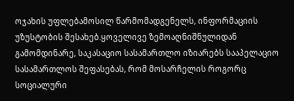ოჯახის უფლებამოსილ წარმომადგენელს, ინფორმაციის უზუსტობის შესახებ.ყოველივე ზემოაღნიშნულიდან გამომდინარე, საკასაციო სასამართლო იზიარებს სააპელაციო სასამართლოს შეფასებას, რომ მოსარჩელის როგორც სოციალური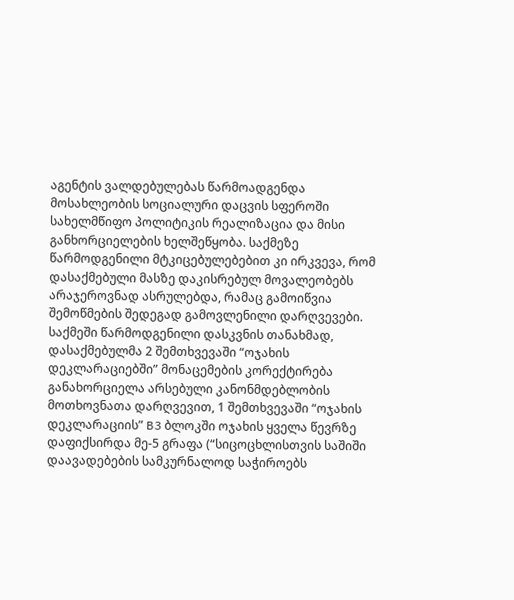აგენტის ვალდებულებას წარმოადგენდა მოსახლეობის სოციალური დაცვის სფეროში სახელმწიფო პოლიტიკის რეალიზაცია და მისი განხორციელების ხელშეწყობა. საქმეზე წარმოდგენილი მტკიცებულებებით კი ირკვევა, რომ დასაქმებული მასზე დაკისრებულ მოვალეობებს არაჯეროვნად ასრულებდა, რამაც გამოიწვია შემოწმების შედეგად გამოვლენილი დარღვევები. საქმეში წარმოდგენილი დასკვნის თანახმად, დასაქმებულმა 2 შემთხვევაში “ოჯახის დეკლარაციებში” მონაცემების კორექტირება განახორციელა არსებული კანონმდებლობის მოთხოვნათა დარღვევით, 1 შემთხვევაში “ოჯახის დეკლარაციის” B3 ბლოკში ოჯახის ყველა წევრზე დაფიქსირდა მე-5 გრაფა (“სიცოცხლისთვის საშიში დაავადებების სამკურნალოდ საჭიროებს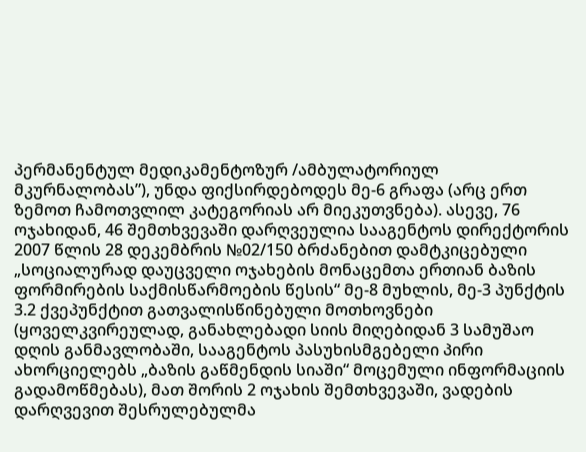პერმანენტულ მედიკამენტოზურ /ამბულატორიულ მკურნალობას”), უნდა ფიქსირდებოდეს მე-6 გრაფა (არც ერთ ზემოთ ჩამოთვლილ კატეგორიას არ მიეკუთვნება). ასევე, 76 ოჯახიდან, 46 შემთხვევაში დარღვეულია სააგენტოს დირექტორის 2007 წლის 28 დეკემბრის №02/150 ბრძანებით დამტკიცებული „სოციალურად დაუცველი ოჯახების მონაცემთა ერთიან ბაზის ფორმირების საქმისწარმოების წესის“ მე-8 მუხლის, მე-3 პუნქტის 3.2 ქვეპუნქტით გათვალისწინებული მოთხოვნები (ყოველკვირეულად, განახლებადი სიის მიღებიდან 3 სამუშაო დღის განმავლობაში, სააგენტოს პასუხისმგებელი პირი ახორციელებს „ბაზის გაწმენდის სიაში“ მოცემული ინფორმაციის გადამოწმებას), მათ შორის 2 ოჯახის შემთხვევაში, ვადების დარღვევით შესრულებულმა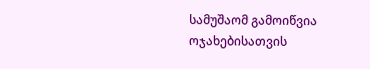სამუშაომ გამოიწვია ოჯახებისათვის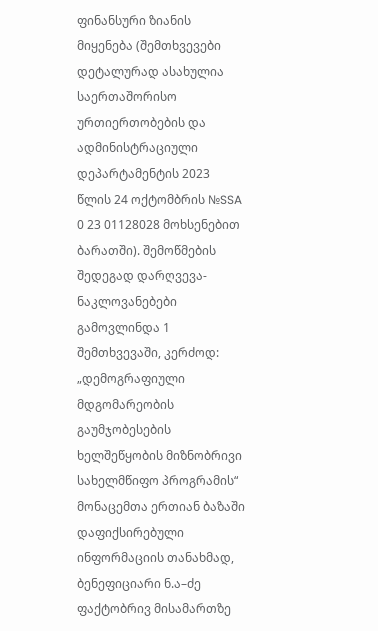ფინანსური ზიანის მიყენება (შემთხვევები დეტალურად ასახულია საერთაშორისო ურთიერთობების და ადმინისტრაციული დეპარტამენტის 2023 წლის 24 ოქტომბრის №SSA 0 23 01128028 მოხსენებით ბარათში). შემოწმების შედეგად დარღვევა-ნაკლოვანებები გამოვლინდა 1 შემთხვევაში, კერძოდ: „დემოგრაფიული მდგომარეობის გაუმჯობესების ხელშეწყობის მიზნობრივი სახელმწიფო პროგრამის“ მონაცემთა ერთიან ბაზაში დაფიქსირებული ინფორმაციის თანახმად, ბენეფიციარი ნ.ა–ძე ფაქტობრივ მისამართზე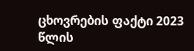ცხოვრების ფაქტი 2023 წლის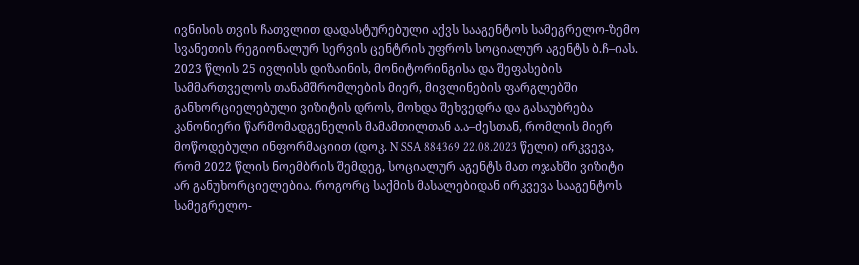ივნისის თვის ჩათვლით დადასტურებული აქვს სააგენტოს სამეგრელო-ზემო სვანეთის რეგიონალურ სერვის ცენტრის უფროს სოციალურ აგენტს ბ.ჩ–იას. 2023 წლის 25 ივლისს დიზაინის, მონიტორინგისა და შეფასების სამმართველოს თანამშრომლების მიერ, მივლინების ფარგლებში განხორციელებული ვიზიტის დროს, მოხდა შეხვედრა და გასაუბრება კანონიერი წარმომადგენელის მამამთილთან ა.ა–ძესთან, რომლის მიერ მოწოდებული ინფორმაციით (დოკ. N SSA 884369 22.08.2023 წელი) ირკვევა, რომ 2022 წლის ნოემბრის შემდეგ, სოციალურ აგენტს მათ ოჯახში ვიზიტი არ განუხორციელებია. როგორც საქმის მასალებიდან ირკვევა სააგენტოს სამეგრელო-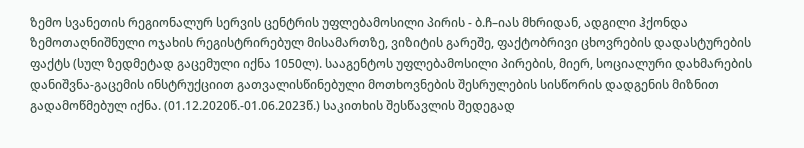ზემო სვანეთის რეგიონალურ სერვის ცენტრის უფლებამოსილი პირის - ბ.ჩ–იას მხრიდან, ადგილი ჰქონდა ზემოთაღნიშნული ოჯახის რეგისტრირებულ მისამართზე, ვიზიტის გარეშე, ფაქტობრივი ცხოვრების დადასტურების ფაქტს (სულ ზედმეტად გაცემული იქნა 1050ლ). სააგენტოს უფლებამოსილი პირების, მიერ, სოციალური დახმარების დანიშვნა-გაცემის ინსტრუქციით გათვალისწინებული მოთხოვნების შესრულების სისწორის დადგენის მიზნით გადამოწმებულ იქნა. (01.12.2020წ.-01.06.2023წ.) საკითხის შესწავლის შედეგად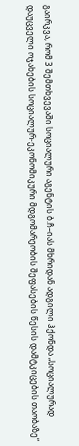გაირკვა, რომ 3 შემთხვევაში სოციალური აგენტის ბ.ჩ–იას მხრიდან ადგილი ჰქონდა „სოციალურად დაუცველი ოჯახების სოციალურ-ეკონომიკური მდგომარეობის შეფასების წესის დამტკიცების თაობაზე“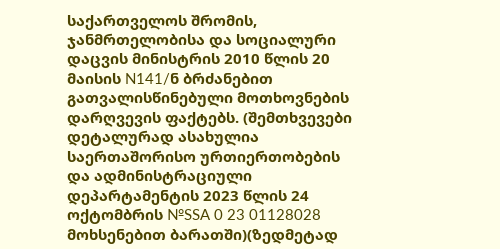საქართველოს შრომის, ჯანმრთელობისა და სოციალური დაცვის მინისტრის 2010 წლის 20 მაისის N141/ნ ბრძანებით გათვალისწინებული მოთხოვნების დარღვევის ფაქტებს. (შემთხვევები დეტალურად ასახულია საერთაშორისო ურთიერთობების და ადმინისტრაციული დეპარტამენტის 2023 წლის 24 ოქტომბრის №SSA 0 23 01128028 მოხსენებით ბარათში)(ზედმეტად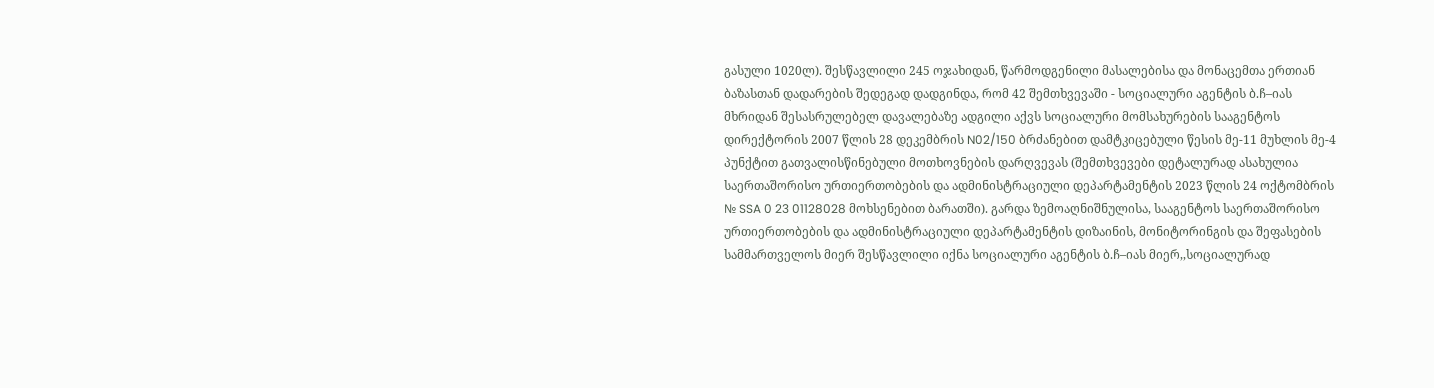გასული 1020ლ). შესწავლილი 245 ოჯახიდან, წარმოდგენილი მასალებისა და მონაცემთა ერთიან ბაზასთან დადარების შედეგად დადგინდა, რომ 42 შემთხვევაში - სოციალური აგენტის ბ.ჩ–იას მხრიდან შესასრულებელ დავალებაზე ადგილი აქვს სოციალური მომსახურების სააგენტოს დირექტორის 2007 წლის 28 დეკემბრის N02/150 ბრძანებით დამტკიცებული წესის მე-11 მუხლის მე-4 პუნქტით გათვალისწინებული მოთხოვნების დარღვევას (შემთხვევები დეტალურად ასახულია საერთაშორისო ურთიერთობების და ადმინისტრაციული დეპარტამენტის 2023 წლის 24 ოქტომბრის № SSA 0 23 01128028 მოხსენებით ბარათში). გარდა ზემოაღნიშნულისა, სააგენტოს საერთაშორისო ურთიერთობების და ადმინისტრაციული დეპარტამენტის დიზაინის, მონიტორინგის და შეფასების სამმართველოს მიერ შესწავლილი იქნა სოციალური აგენტის ბ.ჩ–იას მიერ,,სოციალურად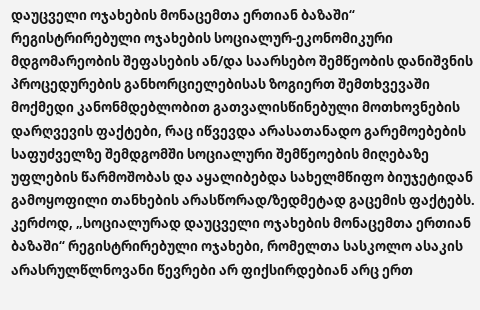დაუცველი ოჯახების მონაცემთა ერთიან ბაზაში“ რეგისტრირებული ოჯახების სოციალურ-ეკონომიკური მდგომარეობის შეფასების ან/და საარსებო შემწეობის დანიშვნის პროცედურების განხორციელებისას ზოგიერთ შემთხვევაში მოქმედი კანონმდებლობით გათვალისწინებული მოთხოვნების დარღვევის ფაქტები, რაც იწვევდა არასათანადო გარემოებების საფუძველზე შემდგომში სოციალური შემწეოების მიღებაზე უფლების წარმოშობას და აყალიბებდა სახელმწიფო ბიუჯეტიდან გამოყოფილი თანხების არასწორად/ზედმეტად გაცემის ფაქტებს. კერძოდ, „სოციალურად დაუცველი ოჯახების მონაცემთა ერთიან ბაზაში“ რეგისტრირებული ოჯახები, რომელთა სასკოლო ასაკის არასრულწლნოვანი წევრები არ ფიქსირდებიან არც ერთ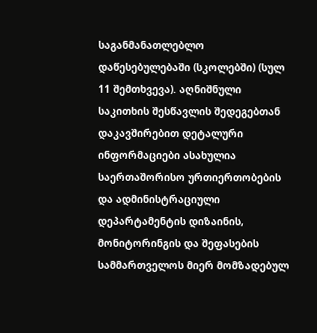საგანმანათლებლო დაწესებულებაში (სკოლებში) (სულ 11 შემთხვევა). აღნიშნული საკითხის შესწავლის შედეგებთან დაკავშირებით დეტალური ინფორმაციები ასახულია საერთაშორისო ურთიერთობების და ადმინისტრაციული დეპარტამენტის დიზაინის, მონიტორინგის და შეფასების სამმართველოს მიერ მომზადებულ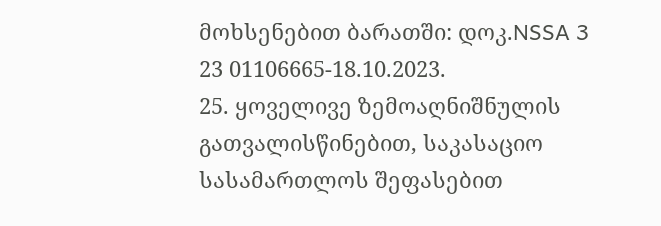მოხსენებით ბარათში: დოკ.NSSA 3 23 01106665-18.10.2023.
25. ყოველივე ზემოაღნიშნულის გათვალისწინებით, საკასაციო სასამართლოს შეფასებით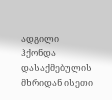ადგილი ჰქონდა დასაქმებულის მხრიდან ისეთი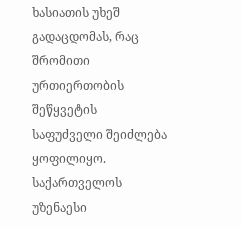ხასიათის უხეშ გადაცდომას, რაც შრომითი ურთიერთობის შეწყვეტის საფუძველი შეიძლება ყოფილიყო. საქართველოს უზენაესი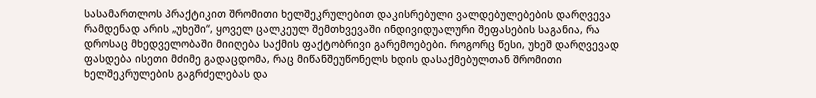სასამართლოს პრაქტიკით შრომითი ხელშეკრულებით დაკისრებული ვალდებულებების დარღვევა რამდენად არის „უხეში“, ყოველ ცალკეულ შემთხვევაში ინდივიდუალური შეფასების საგანია, რა დროსაც მხედველობაში მიიღება საქმის ფაქტობრივი გარემოებები. როგორც წესი, უხეშ დარღვევად ფასდება ისეთი მძიმე გადაცდომა, რაც მიწანშეუწონელს ხდის დასაქმებულთან შრომითი ხელშეკრულების გაგრძელებას და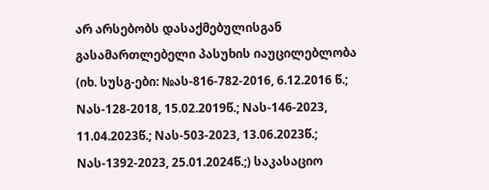არ არსებობს დასაქმებულისგან გასამართლებელი პასუხის იაუცილებლობა (იხ. სუსგ-ები: №ას-816-782-2016, 6.12.2016 წ.; Nას-128-2018, 15.02.2019წ.; Nას-146-2023, 11.04.2023წ.; Nას-503-2023, 13.06.2023წ.; Nას-1392-2023, 25.01.2024წ.;) საკასაციო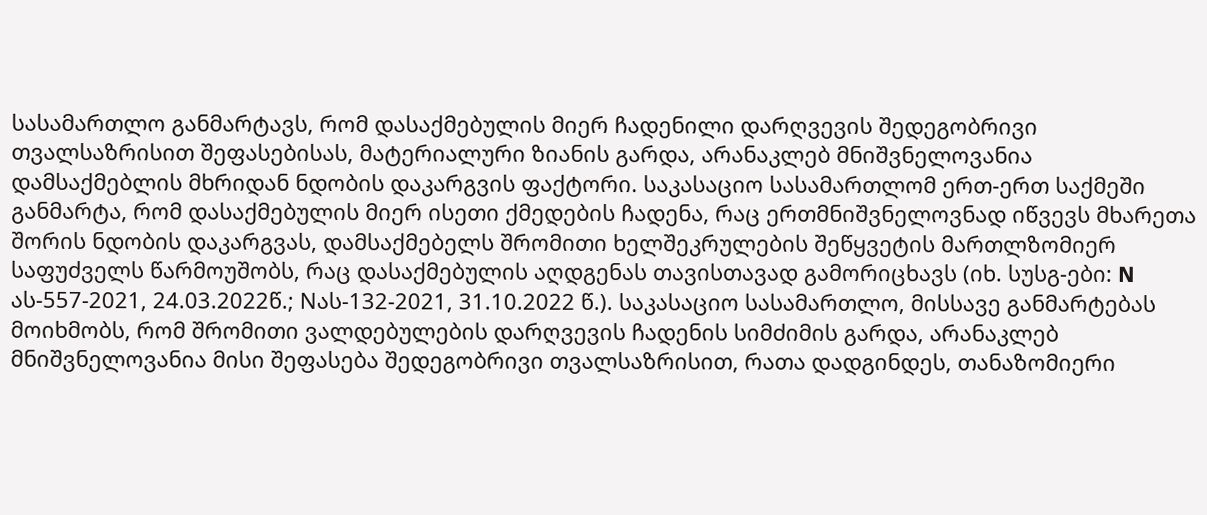სასამართლო განმარტავს, რომ დასაქმებულის მიერ ჩადენილი დარღვევის შედეგობრივი თვალსაზრისით შეფასებისას, მატერიალური ზიანის გარდა, არანაკლებ მნიშვნელოვანია დამსაქმებლის მხრიდან ნდობის დაკარგვის ფაქტორი. საკასაციო სასამართლომ ერთ-ერთ საქმეში განმარტა, რომ დასაქმებულის მიერ ისეთი ქმედების ჩადენა, რაც ერთმნიშვნელოვნად იწვევს მხარეთა შორის ნდობის დაკარგვას, დამსაქმებელს შრომითი ხელშეკრულების შეწყვეტის მართლზომიერ საფუძველს წარმოუშობს, რაც დასაქმებულის აღდგენას თავისთავად გამორიცხავს (იხ. სუსგ-ები: N ას-557-2021, 24.03.2022წ.; Nას-132-2021, 31.10.2022 წ.). საკასაციო სასამართლო, მისსავე განმარტებას მოიხმობს, რომ შრომითი ვალდებულების დარღვევის ჩადენის სიმძიმის გარდა, არანაკლებ მნიშვნელოვანია მისი შეფასება შედეგობრივი თვალსაზრისით, რათა დადგინდეს, თანაზომიერი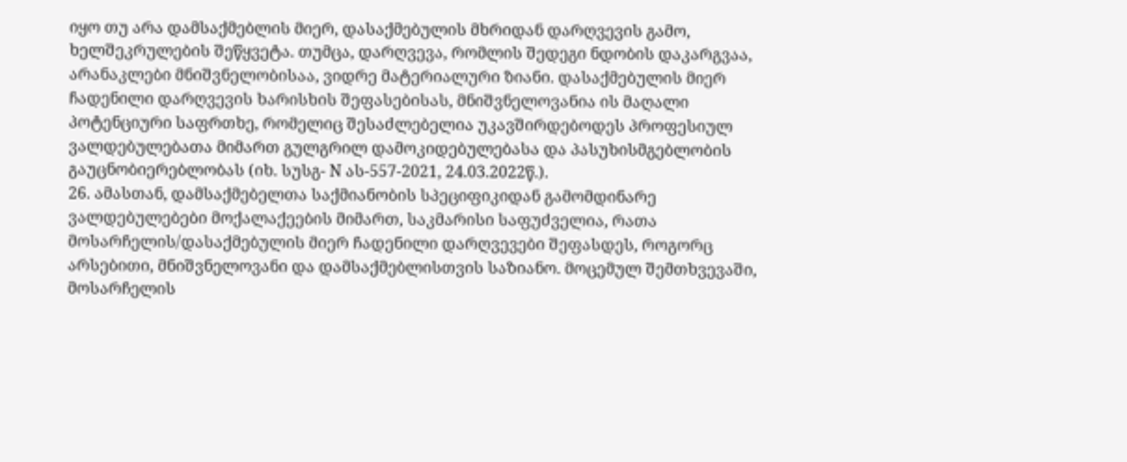იყო თუ არა დამსაქმებლის მიერ, დასაქმებულის მხრიდან დარღვევის გამო, ხელშეკრულების შეწყვეტა. თუმცა, დარღვევა, რომლის შედეგი ნდობის დაკარგვაა, არანაკლები მნიშვნელობისაა, ვიდრე მატერიალური ზიანი. დასაქმებულის მიერ ჩადენილი დარღვევის ხარისხის შეფასებისას, მნიშვნელოვანია ის მაღალი პოტენციური საფრთხე, რომელიც შესაძლებელია უკავშირდებოდეს პროფესიულ ვალდებულებათა მიმართ გულგრილ დამოკიდებულებასა და პასუხისმგებლობის გაუცნობიერებლობას (იხ. სუსგ- N ას-557-2021, 24.03.2022წ.).
26. ამასთან, დამსაქმებელთა საქმიანობის სპეციფიკიდან გამომდინარე ვალდებულებები მოქალაქეების მიმართ, საკმარისი საფუძველია, რათა მოსარჩელის/დასაქმებულის მიერ ჩადენილი დარღვევები შეფასდეს, როგორც არსებითი, მნიშვნელოვანი და დამსაქმებლისთვის საზიანო. მოცემულ შემთხვევაში, მოსარჩელის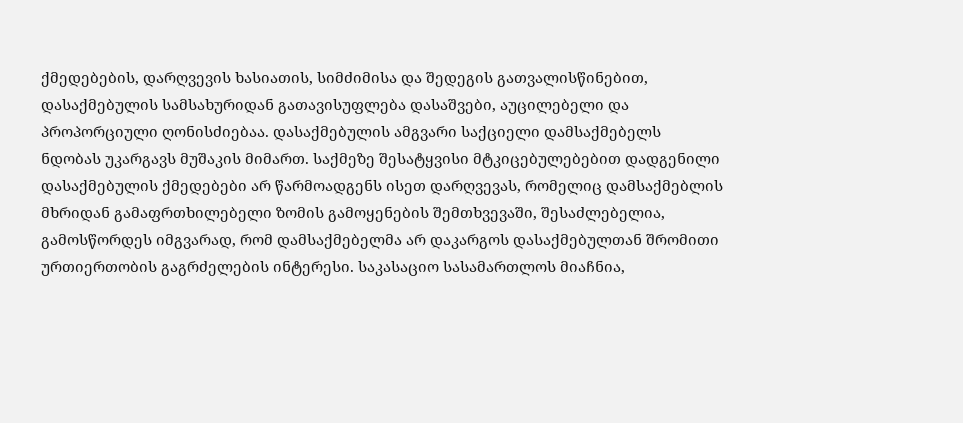ქმედებების, დარღვევის ხასიათის, სიმძიმისა და შედეგის გათვალისწინებით, დასაქმებულის სამსახურიდან გათავისუფლება დასაშვები, აუცილებელი და პროპორციული ღონისძიებაა. დასაქმებულის ამგვარი საქციელი დამსაქმებელს ნდობას უკარგავს მუშაკის მიმართ. საქმეზე შესატყვისი მტკიცებულებებით დადგენილი დასაქმებულის ქმედებები არ წარმოადგენს ისეთ დარღვევას, რომელიც დამსაქმებლის მხრიდან გამაფრთხილებელი ზომის გამოყენების შემთხვევაში, შესაძლებელია, გამოსწორდეს იმგვარად, რომ დამსაქმებელმა არ დაკარგოს დასაქმებულთან შრომითი ურთიერთობის გაგრძელების ინტერესი. საკასაციო სასამართლოს მიაჩნია,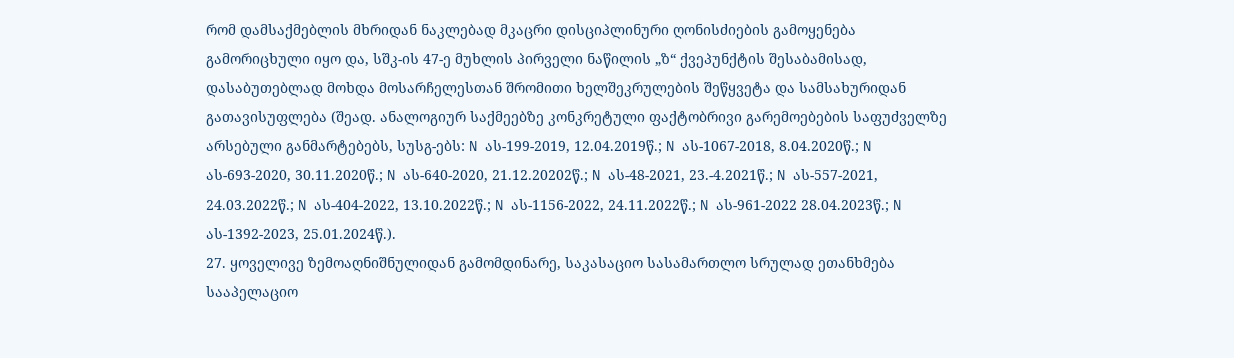რომ დამსაქმებლის მხრიდან ნაკლებად მკაცრი დისციპლინური ღონისძიების გამოყენება გამორიცხული იყო და, სშკ-ის 47-ე მუხლის პირველი ნაწილის „ზ“ ქვეპუნქტის შესაბამისად, დასაბუთებლად მოხდა მოსარჩელესთან შრომითი ხელშეკრულების შეწყვეტა და სამსახურიდან გათავისუფლება (შეად. ანალოგიურ საქმეებზე კონკრეტული ფაქტობრივი გარემოებების საფუძველზე არსებული განმარტებებს, სუსგ-ებს: N ას-199-2019, 12.04.2019წ.; N ას-1067-2018, 8.04.2020წ.; N ას-693-2020, 30.11.2020წ.; N ას-640-2020, 21.12.20202წ.; N ას-48-2021, 23.-4.2021წ.; N ას-557-2021, 24.03.2022წ.; N ას-404-2022, 13.10.2022წ.; N ას-1156-2022, 24.11.2022წ.; N ას-961-2022 28.04.2023წ.; N ას-1392-2023, 25.01.2024წ.).
27. ყოველივე ზემოაღნიშნულიდან გამომდინარე, საკასაციო სასამართლო სრულად ეთანხმება სააპელაციო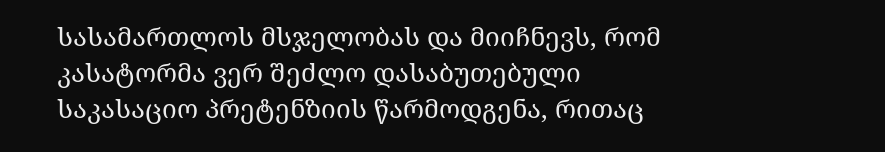სასამართლოს მსჯელობას და მიიჩნევს, რომ კასატორმა ვერ შეძლო დასაბუთებული საკასაციო პრეტენზიის წარმოდგენა, რითაც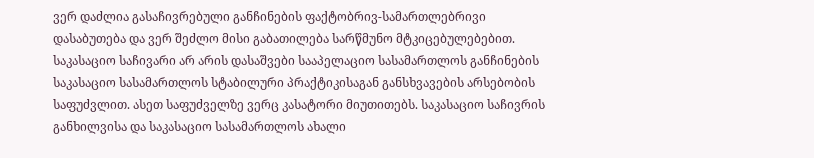ვერ დაძლია გასაჩივრებული განჩინების ფაქტობრივ-სამართლებრივი დასაბუთება და ვერ შეძლო მისი გაბათილება სარწმუნო მტკიცებულებებით. საკასაციო საჩივარი არ არის დასაშვები სააპელაციო სასამართლოს განჩინების საკასაციო სასამართლოს სტაბილური პრაქტიკისაგან განსხვავების არსებობის საფუძვლით. ასეთ საფუძველზე ვერც კასატორი მიუთითებს. საკასაციო საჩივრის განხილვისა და საკასაციო სასამართლოს ახალი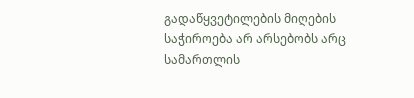გადაწყვეტილების მიღების საჭიროება არ არსებობს არც სამართლის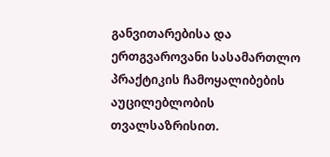განვითარებისა და ერთგვაროვანი სასამართლო პრაქტიკის ჩამოყალიბების აუცილებლობის თვალსაზრისით.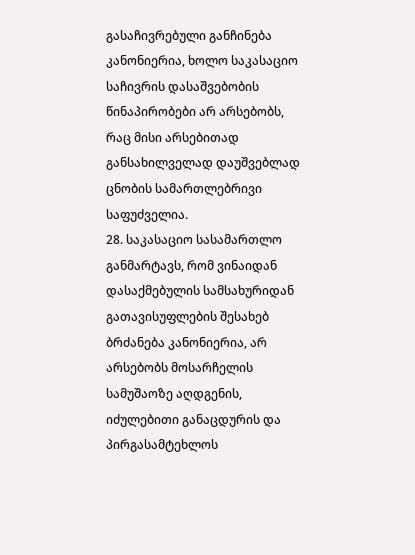გასაჩივრებული განჩინება კანონიერია, ხოლო საკასაციო საჩივრის დასაშვებობის წინაპირობები არ არსებობს, რაც მისი არსებითად განსახილველად დაუშვებლად ცნობის სამართლებრივი საფუძველია.
28. საკასაციო სასამართლო განმარტავს, რომ ვინაიდან დასაქმებულის სამსახურიდან გათავისუფლების შესახებ ბრძანება კანონიერია, არ არსებობს მოსარჩელის სამუშაოზე აღდგენის, იძულებითი განაცდურის და პირგასამტეხლოს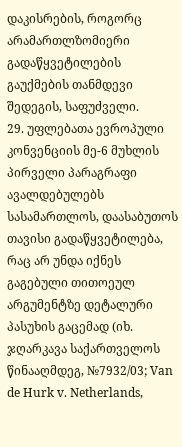დაკისრების, როგორც არამართლზომიერი გადაწყვეტილების გაუქმების თანმდევი შედეგის, საფუძველი.
29. უფლებათა ევროპული კონვენციის მე-6 მუხლის პირველი პარაგრაფი ავალდებულებს სასამართლოს, დაასაბუთოს თავისი გადაწყვეტილება, რაც არ უნდა იქნეს გაგებული თითოეულ არგუმენტზე დეტალური პასუხის გაცემად (იხ. ჯღარკავა საქართველოს წინააღმდეგ, №7932/03; Van de Hurk v. Netherlands,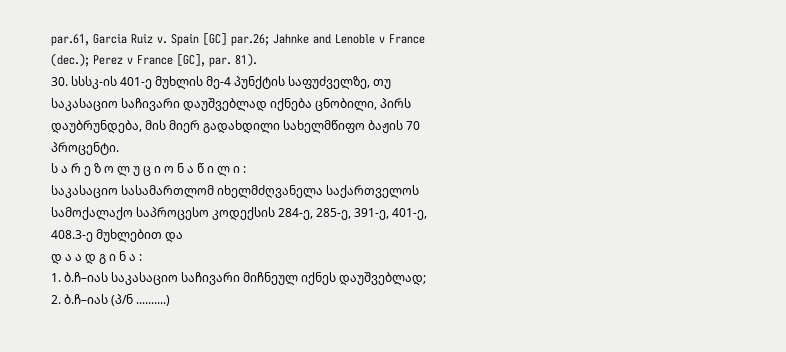par.61, Garcia Ruiz v. Spain [GC] par.26; Jahnke and Lenoble v France (dec.); Perez v France [GC], par. 81).
30. სსსკ-ის 401-ე მუხლის მე-4 პუნქტის საფუძველზე, თუ საკასაციო საჩივარი დაუშვებლად იქნება ცნობილი, პირს დაუბრუნდება, მის მიერ გადახდილი სახელმწიფო ბაჟის 70 პროცენტი.
ს ა რ ე ზ ო ლ უ ც ი ო ნ ა წ ი ლ ი :
საკასაციო სასამართლომ იხელმძღვანელა საქართველოს სამოქალაქო საპროცესო კოდექსის 284-ე, 285-ე, 391-ე, 401-ე, 408.3-ე მუხლებით და
დ ა ა დ გ ი ნ ა :
1. ბ.ჩ–იას საკასაციო საჩივარი მიჩნეულ იქნეს დაუშვებლად;
2. ბ.ჩ–იას (პ/ნ ..........)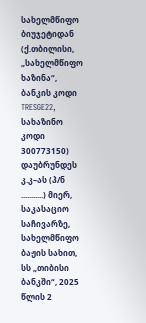სახელმწიფო ბიუჯეტიდან (ქ.თბილისი, „სახელმწიფო ხაზინა“, ბანკის კოდი TRESGE22, სახაზინო კოდი 300773150) დაუბრუნდეს კ.კ–ას (პ/ნ ...........) მიერ, საკასაციო საჩივარზე, სახელმწიფო ბაჟის სახით, სს „თიბისი ბანკში“, 2025 წლის 2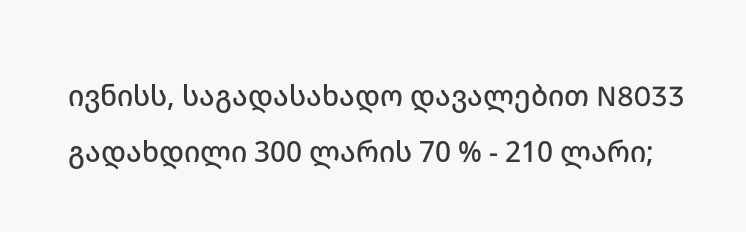ივნისს, საგადასახადო დავალებით N8033 გადახდილი 300 ლარის 70 % - 210 ლარი;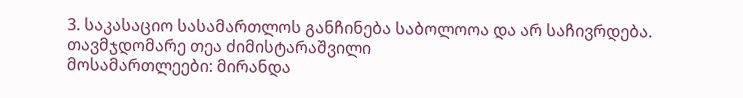3. საკასაციო სასამართლოს განჩინება საბოლოოა და არ საჩივრდება.
თავმჯდომარე თეა ძიმისტარაშვილი
მოსამართლეები: მირანდა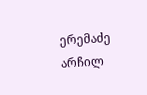ერემაძე
არჩილ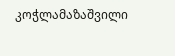კოჭლამაზაშვილი